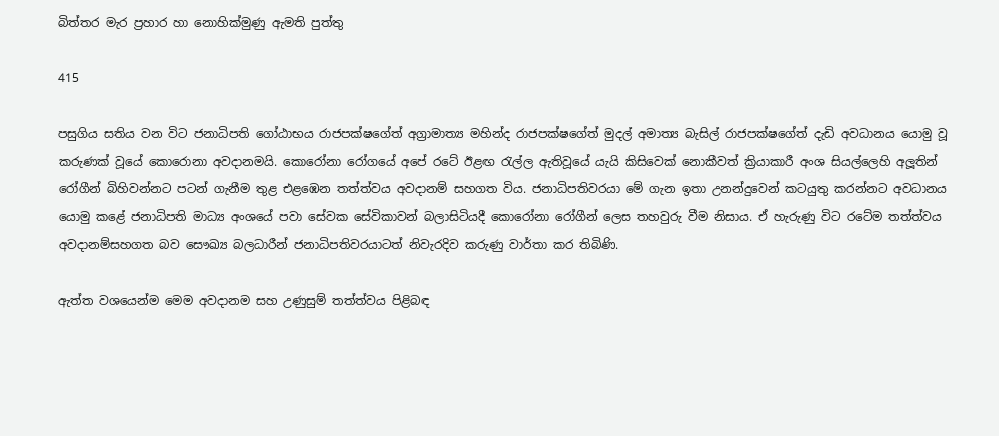බිත්තර මැර ප්‍රහාර හා නොහික්මුණු ඇමති පුත්තු

415

පසුගිය සතිය වන විට ජනාධිපති ගෝඨාභය රාජපක්ෂගේත් අග්‍රාමාත්‍ය මහින්ද රාජපක්ෂගේත් මුදල් අමාත්‍ය බැසිල් රාජපක්ෂගේත් දැඩි අවධානය යොමු වූ කරුණක් වූයේ කොරොනා අවදානමයි. කොරෝනා රෝගයේ අපේ රටේ ඊළඟ රැල්ල ඇතිවූයේ යැයි කිසිවෙක් නොකීවත් ක්‍රියාකාරී අංශ සියල්ලෙහි අලූතින් රෝගීන් බිහිවන්නට පටන් ගැනීම තුළ එළඹෙන තත්ත්වය අවදානම් සහගත විය. ජනාධිපතිවරයා මේ ගැන ඉතා උනන්දුවෙන් කටයුතු කරන්නට අවධානය යොමු කළේ ජනාධිපති මාධ්‍ය අංශයේ පවා සේවක සේවිකාවන් බලාසිටියදී කොරෝනා රෝගීන් ලෙස තහවුරු වීම නිසාය. ඒ හැරුණු විට රටේම තත්ත්වය අවදානම්සහගත බව සෞඛ්‍ය බලධාරීන් ජනාධිපතිවරයාටත් නිවැරදිව කරුණු වාර්තා කර තිබිණි.

ඇත්ත වශයෙන්ම මෙම අවදානම සහ උණුසුම් තත්ත්වය පිළිබඳ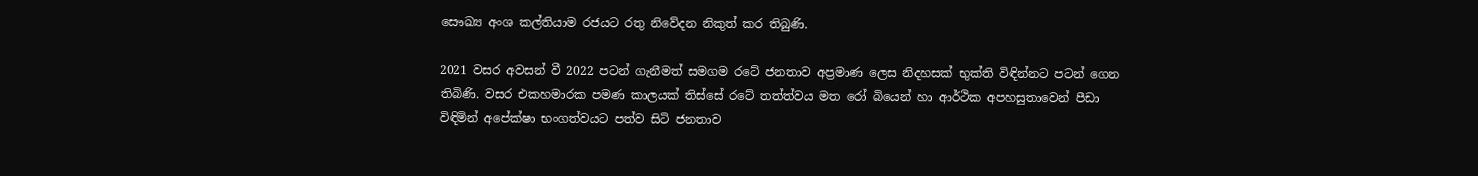සෞඛ්‍ය අංශ කල්තියාම රජයට රතු නිවේදන නිකුත් කර තිබුණි.

2021 වසර අවසන් වී 2022 පටන් ගැනීමත් සමගම රටේ ජනතාව අප්‍රමාණ ලෙස නිදහසක් භුක්ති විඳින්නට පටන් ගෙන තිබිණි. වසර එකහමාරක පමණ කාලයක් තිස්සේ රටේ තත්ත්වය මත රෝ බියෙන් හා ආර්ථික අපහසුතාවෙන් පීඩා විඳිමින් අපේක්ෂා භංගත්වයට පත්ව සිටි ජනතාව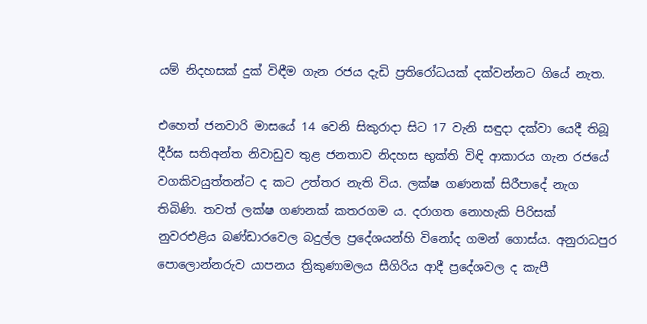යම් නිදහසක් දුක් විඳීම ගැන රජය දැඩි ප්‍රතිරෝධයක් දක්වන්නට ගියේ නැත.

එහෙත් ජනවාරි මාසයේ 14 වෙනි සිකුරාදා සිට 17 වැනි සඳුදා දක්වා යෙදී තිබූ දීර්ඝ සතිඅන්ත නිවාඩුව තුළ ජනතාව නිදහස භුක්ති විඳි ආකාරය ගැන රජයේ වගකිවයුත්තන්ට ද කට උත්තර නැති විය. ලක්ෂ ගණනක් සිරීපාදේ නැග තිබිණි. තවත් ලක්ෂ ගණනක් කතරගම ය. දරාගත නොහැකි පිරිසක් නුවරඑළිය බණ්ඩාරවෙල බදුල්ල ප්‍රදේශයන්හි විනෝද ගමන් ගොස්ය. අනුරාධපුර පොලොන්නරුව යාපනය ත්‍රිකුණාමලය සීගිරිය ආදී ප්‍රදේශවල ද කැපී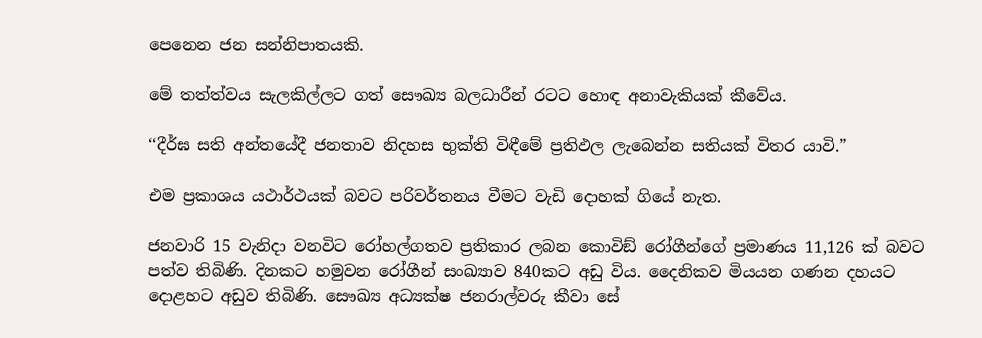පෙනෙන ජන සන්නිපාතයකි.

මේ තත්ත්වය සැලකිල්ලට ගත් සෞඛ්‍ය බලධාරීන් රටට හොඳ අනාවැකියක් කීවේය.

‘‘දීර්ඝ සති අන්තයේදී ජනතාව නිදහස භුක්ති විඳීමේ ප්‍රතිඵල ලැබෙන්න සතියක් විතර යාවි.”

එම ප්‍රකාශය යථාර්ථයක් බවට පරිවර්තනය වීමට වැඩි දොහක් ගියේ නැත.

ජනවාරි 15 වැනිදා වනවිට රෝහල්ගතව ප්‍රතිකාර ලබන කොවිඞ් රෝගීන්ගේ ප්‍රමාණය 11,126 ක් බවට පත්ව තිබිණි. දිනකට හමුවන රෝගීන් සංඛ්‍යාව 840කට අඩු විය. දෛනිකව මියයන ගණන දහයට දොළහට අඩුව තිබිණි. සෞඛ්‍ය අධ්‍යක්ෂ ජනරාල්වරු කීවා සේ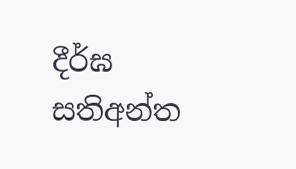දීර්ඝ සතිඅන්ත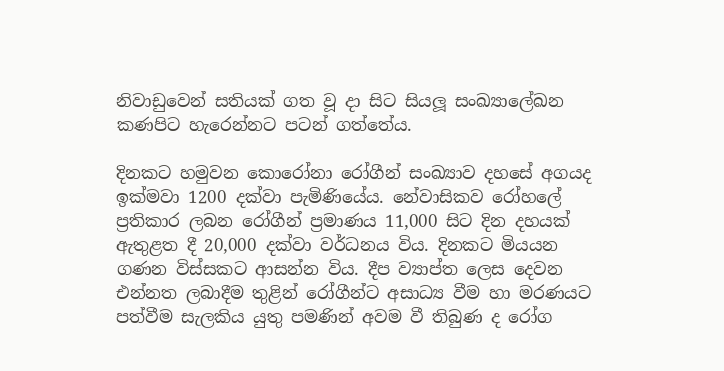නිවාඩුවෙන් සතියක් ගත වූ දා සිට සියලූ සංඛ්‍යාලේඛන කණපිට හැරෙන්නට පටන් ගත්තේය.

දිනකට හමුවන කොරෝනා රෝගීන් සංඛ්‍යාව දහසේ අගයද ඉක්මවා 1200 දක්වා පැමිණියේය. නේවාසිකව රෝහලේ ප්‍රතිකාර ලබන රෝගීන් ප්‍රමාණය 11,000 සිට දින දහයක් ඇතුළත දී 20,000 දක්වා වර්ධනය විය. දිනකට මියයන ගණන විස්සකට ආසන්න විය. දීප ව්‍යාප්ත ලෙස දෙවන එන්නත ලබාදීම තුළින් රෝගීන්ට අසාධ්‍ය වීම හා මරණයට පත්වීම සැලකිය යුතු පමණින් අවම වී තිබුණ ද රෝග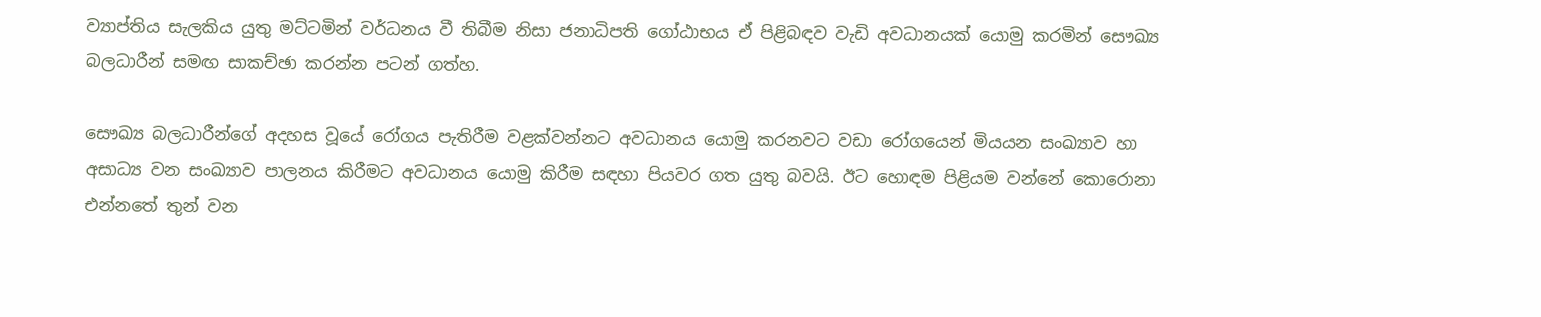ව්‍යාප්තිය සැලකිය යුතු මට්ටමින් වර්ධනය වී තිබීම නිසා ජනාධිපති ගෝඨාභය ඒ පිළිබඳව වැඩි අවධානයක් යොමු කරමින් සෞඛ්‍ය බලධාරීන් සමඟ සාකච්ඡා කරන්න පටන් ගත්හ.

සෞඛ්‍ය බලධාරීන්ගේ අදහස වූයේ රෝගය පැතිරීම වළක්වන්නට අවධානය යොමු කරනවට වඩා රෝගයෙන් මියයන සංඛ්‍යාව හා අසාධ්‍ය වන සංඛ්‍යාව පාලනය කිරීමට අවධානය යොමු කිරීම සඳහා පියවර ගත යුතු බවයි. ඊට හොඳම පිළියම වන්නේ කොරොනා එන්නතේ තුන් වන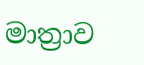මාත්‍රාව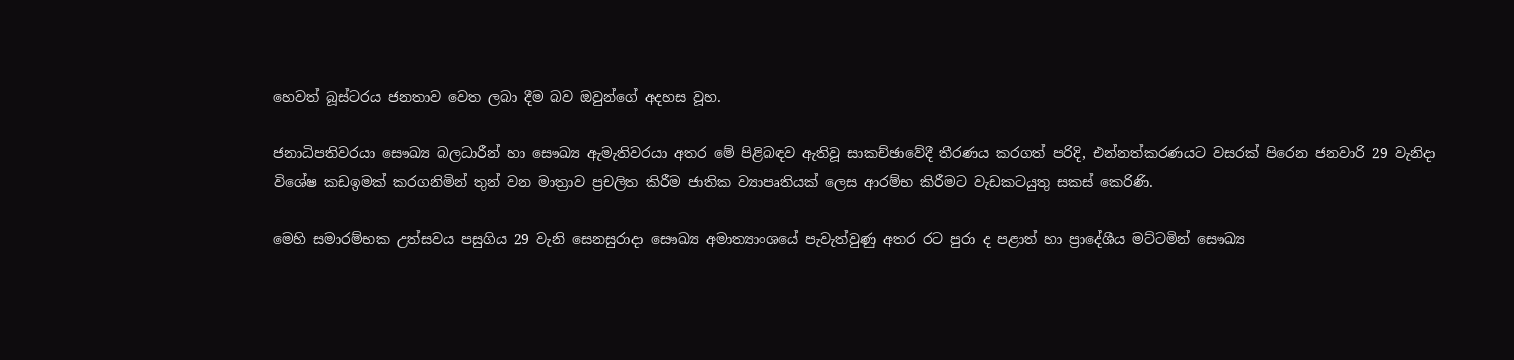හෙවත් බූස්ටරය ජනතාව වෙත ලබා දීම බව ඔවුන්ගේ අදහස වූහ.

ජනාධිපතිවරයා සෞඛ්‍ය බලධාරීන් හා සෞඛ්‍ය ඇමැතිවරයා අතර මේ පිළිබඳව ඇතිවූ සාකච්ඡාවේදී තීරණය කරගත් පරිදි, එන්නත්කරණයට වසරක් පිරෙන ජනවාරි 29 වැනිදා විශේෂ කඩඉමක් කරගනිමින් තුන් වන මාත්‍රාව ප්‍රචලිත කිරීම ජාතික ව්‍යාපෘතියක් ලෙස ආරම්භ කිරීමට වැඩකටයුතු සකස් කෙරිණි.

මෙහි සමාරම්භක උත්සවය පසුගිය 29 වැනි සෙනසුරාදා සෞඛ්‍ය අමාත්‍යාංශයේ පැවැත්වුණු අතර රට පුරා ද පළාත් හා ප්‍රාදේශීය මට්ටමින් සෞඛ්‍ය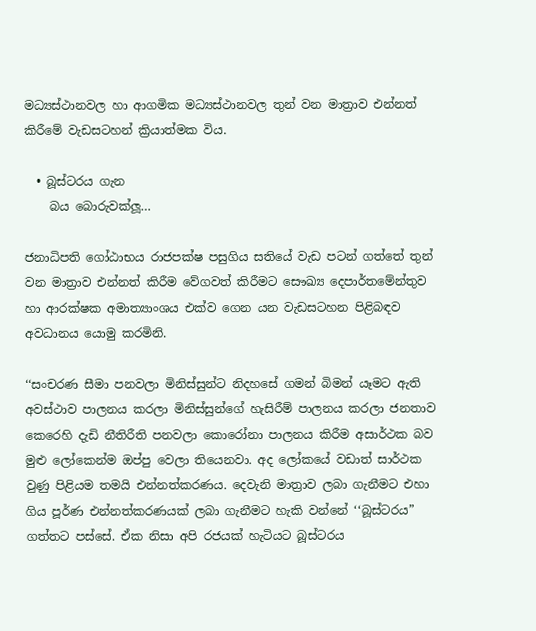මධ්‍යස්ථානවල හා ආගමික මධ්‍යස්ථානවල තුන් වන මාත්‍රාව එන්නත් කිරීමේ වැඩසටහන් ක්‍රියාත්මක විය.

  • බූස්ටරය ගැන
    බය බොරුවක්ලූ…

ජනාධිපති ගෝඨාභය රාජපක්ෂ පසුගිය සතියේ වැඩ පටන් ගත්තේ තුන් වන මාත්‍රාව එන්නත් කිරීම වේගවත් කිරීමට සෞඛ්‍ය දෙපාර්තමේන්තුව හා ආරක්ෂක අමාත්‍යාංශය එක්ව ගෙන යන වැඩසටහන පිළිබඳව අවධානය යොමු කරමිනි.

‘‘සංචරණ සීමා පනවලා මිනිස්සුන්ට නිදහසේ ගමන් බිමන් යෑමට ඇති අවස්ථාව පාලනය කරලා මිනිස්සුන්ගේ හැසිරීම් පාලනය කරලා ජනතාව කෙරෙහි දැඩි නීතිරීති පනවලා කොරෝනා පාලනය කිරීම අසාර්ථක බව මුළු ලෝකෙන්ම ඔප්පු වෙලා තියෙනවා. අද ලෝකයේ වඩාත් සාර්ථක වුණු පිළියම තමයි එන්නත්කරණය. දෙවැනි මාත්‍රාව ලබා ගැනීමට එහා ගිය පූර්ණ එන්නත්කරණයක් ලබා ගැනීමට හැකි වන්නේ ‘‘බූස්ටරය” ගත්තට පස්සේ. ඒක නිසා අපි රජයක් හැටියට බූස්ටරය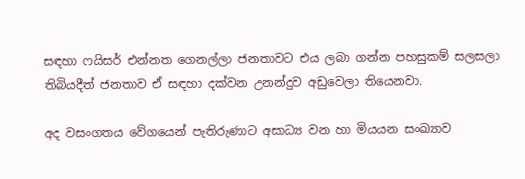සඳහා ෆයිසර් එන්නත ගෙනල්ලා ජනතාවට එය ලබා ගන්න පහසුකම් සලසලා තිබියදීත් ජනතාව ඒ සඳහා දක්වන උනන්දුව අඩුවෙලා තියෙනවා.

අද වසංගතය වේගයෙන් පැතිරුණාට අසාධ්‍ය වන හා මියයන සංඛ්‍යාව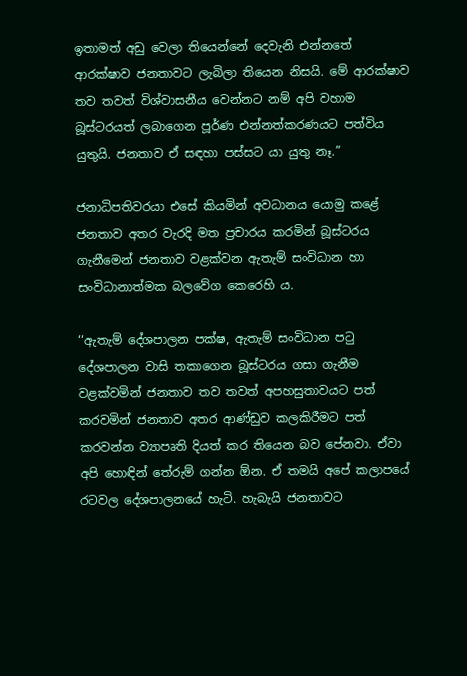ඉතාමත් අඩු වෙලා තියෙන්නේ දෙවැනි එන්නතේ ආරක්ෂාව ජනතාවට ලැබිලා තියෙන නිසයි. මේ ආරක්ෂාව තව තවත් විශ්වාසනීය වෙන්නට නම් අපි වහාම බූස්ටරයත් ලබාගෙන පූර්ණ එන්නත්කරණයට පත්විය යුතුයි. ජනතාව ඒ සඳහා පස්සට යා යුතු නෑ.”

ජනාධිපතිවරයා එසේ කියමින් අවධානය යොමු කළේ ජනතාව අතර වැරදි මත ප්‍රචාරය කරමින් බූස්ටරය ගැනීමෙන් ජනතාව වළක්වන ඇතැම් සංවිධාන හා සංවිධානාත්මක බලවේග කෙරෙහි ය.

‘‘ඇතැම් දේශපාලන පක්ෂ, ඇතැම් සංවිධාන පටු දේශපාලන වාසි තකාගෙන බූස්ටරය ගසා ගැනීම වළක්වමින් ජනතාව තව තවත් අපහසුතාවයට පත් කරවමින් ජනතාව අතර ආණ්ඩුව කලකිරීමට පත් කරවන්න ව්‍යාපෘති දියත් කර තියෙන බව පේනවා. ඒවා අපි හොඳින් තේරුම් ගන්න ඕන. ඒ තමයි අපේ කලාපයේ රටවල දේශපාලනයේ හැටි. හැබැයි ජනතාවට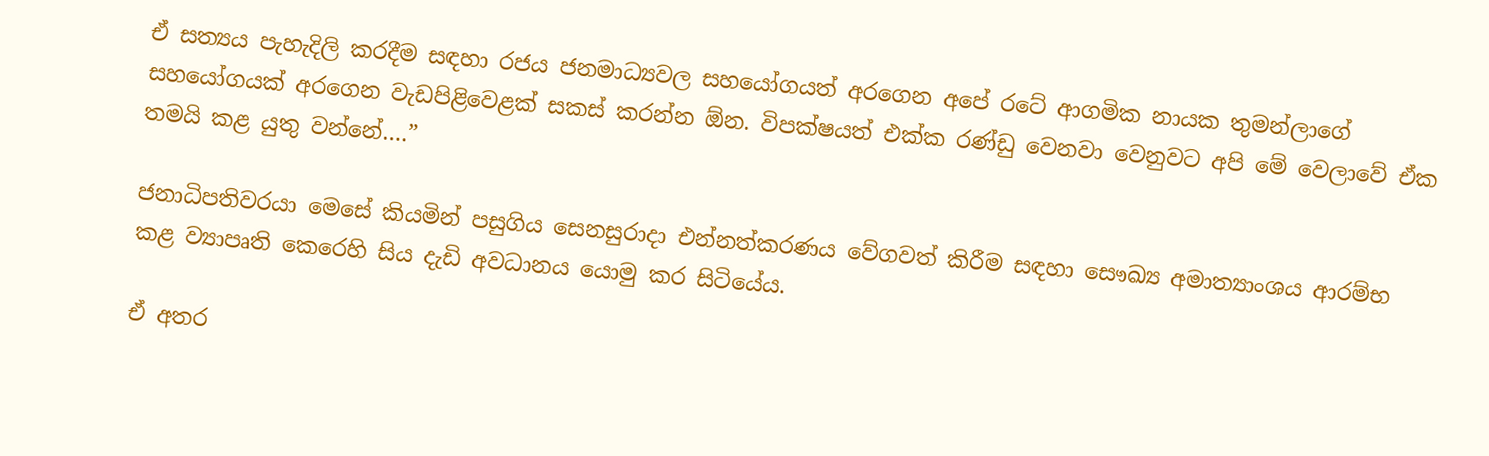ඒ සත්‍යය පැහැදිලි කරදීම සඳහා රජය ජනමාධ්‍යවල සහයෝගයත් අරගෙන අපේ රටේ ආගමික නායක තුමන්ලාගේ සහයෝගයක් අරගෙන වැඩපිළිවෙළක් සකස් කරන්න ඕන. විපක්ෂයත් එක්ක රණ්ඩු වෙනවා වෙනුවට අපි මේ වෙලාවේ ඒක තමයි කළ යුතු වන්නේ….”

ජනාධිපතිවරයා මෙසේ කියමින් පසුගිය සෙනසුරාදා එන්නත්කරණය වේගවත් කිරීම සඳහා සෞඛ්‍ය අමාත්‍යාංශය ආරම්භ කළ ව්‍යාපෘති කෙරෙහි සිය දැඩි අවධානය යොමු කර සිටියේය.

ඒ අතර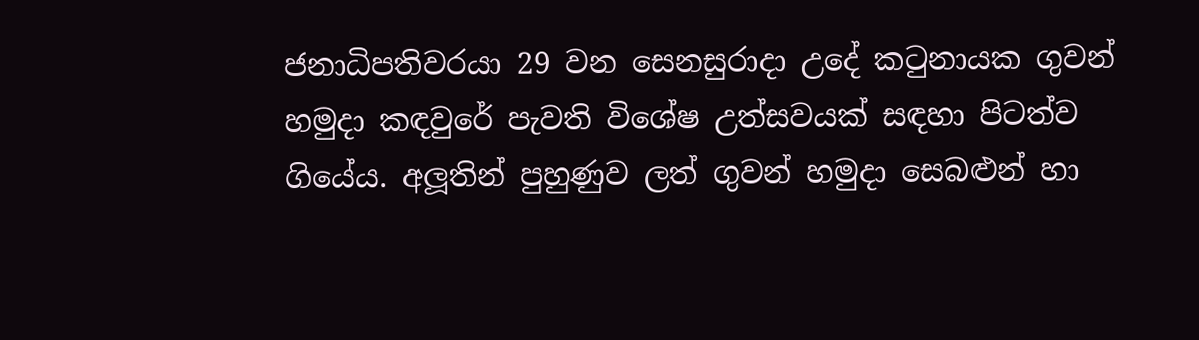ජනාධිපතිවරයා 29 වන සෙනසුරාදා උදේ කටුනායක ගුවන් හමුදා කඳවුරේ පැවති විශේෂ උත්සවයක් සඳහා පිටත්ව ගියේය. අලූතින් පුහුණුව ලත් ගුවන් හමුදා සෙබළුන් හා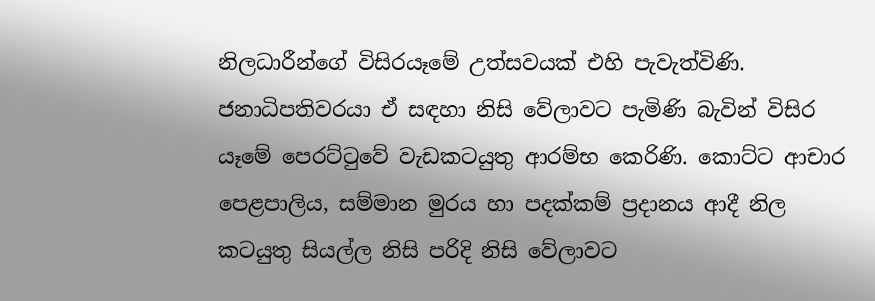නිලධාරීන්ගේ විසිරයෑමේ උත්සවයක් එහි පැවැත්විණි. ජනාධිපතිවරයා ඒ සඳහා නිසි වේලාවට පැමිණි බැවින් විසිර යෑමේ පෙරට්ටුවේ වැඩකටයුතු ආරම්භ කෙරිණි. කොට්ට ආචාර පෙළපාලිය, සම්මාන මුරය හා පදක්කම් ප්‍රදානය ආදී නිල කටයුතු සියල්ල නිසි පරිදි නිසි වේලාවට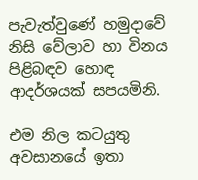පැවැත්වුණේ හමුදාවේ නිසි වේලාව හා විනය පිළිබඳව හොඳ ආදර්ශයක් සපයමිනි.

එම නිල කටයුතු අවසානයේ ඉතා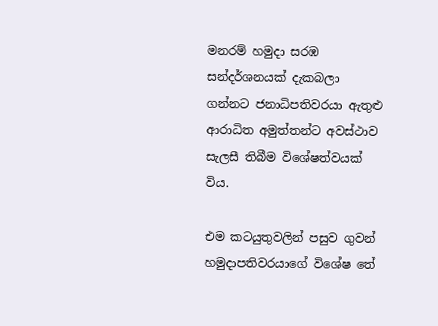මනරම් හමුදා සරඹ සන්දර්ශනයක් දැකබලා ගන්නට ජනාධිපතිවරයා ඇතුළු ආරාධිත අමුත්තන්ට අවස්ථාව සැලසී තිබීම විශේෂත්වයක් විය.

එම කටයුතුවලින් පසුව ගුවන් හමුදාපතිවරයාගේ විශේෂ තේ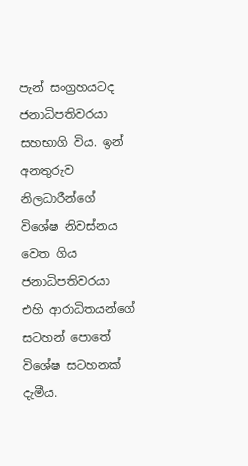පැන් සංග්‍රහයටද ජනාධිපතිවරයා සහභාගි විය. ඉන් අනතුරුව නිලධාරීන්ගේ විශේෂ නිවස්නය වෙත ගිය ජනාධිපතිවරයා එහි ආරාධිතයන්ගේ සටහන් පොතේ විශේෂ සටහනක් දැමීය.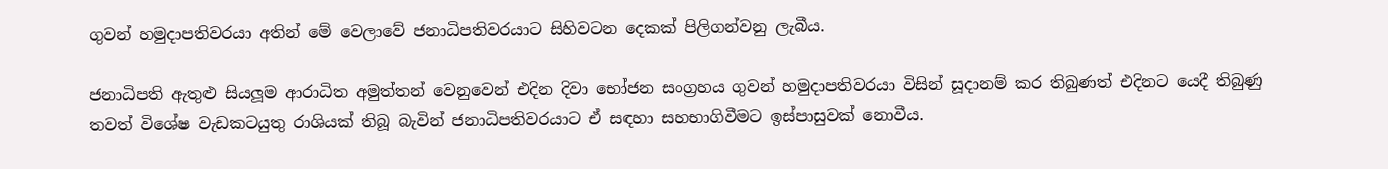ගුවන් හමුදාපතිවරයා අතින් මේ වෙලාවේ ජනාධිපතිවරයාට සිහිවටන දෙකක් පිලිගන්වනු ලැබීය.

ජනාධිපති ඇතුළු සියලූම ආරාධිත අමුත්තන් වෙනුවෙන් එදින දිවා භෝජන සංග්‍රහය ගුවන් හමුදාපතිවරයා විසින් සූදානම් කර තිබුණත් එදිනට යෙදී තිබුණු තවත් විශේෂ වැඩකටයුතු රාශියක් තිබූ බැවින් ජනාධිපතිවරයාට ඒ සඳහා සහභාගිවීමට ඉස්පාසුවක් නොවීය.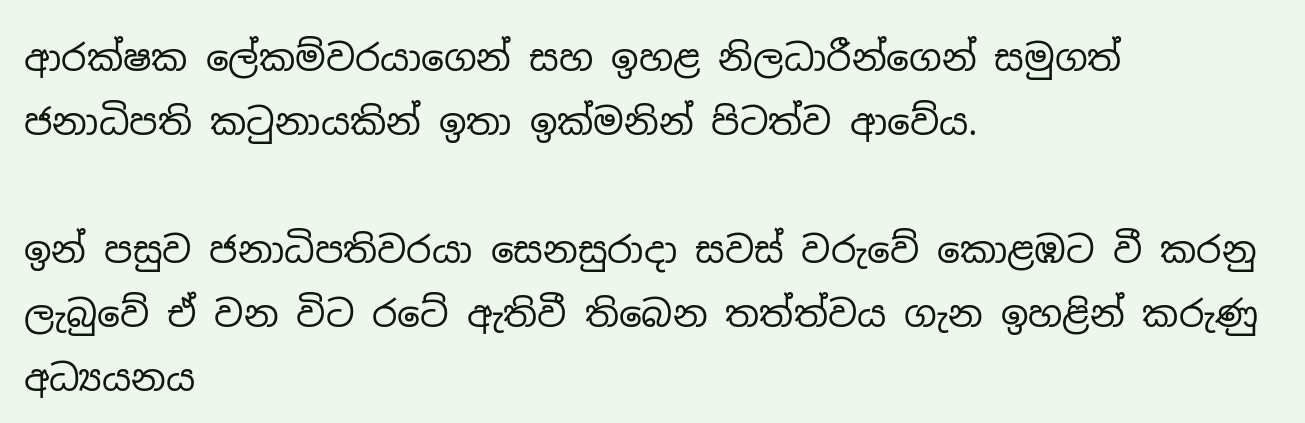ආරක්ෂක ලේකම්වරයාගෙන් සහ ඉහළ නිලධාරීන්ගෙන් සමුගත් ජනාධිපති කටුනායකින් ඉතා ඉක්මනින් පිටත්ව ආවේය.

ඉන් පසුව ජනාධිපතිවරයා සෙනසුරාදා සවස් වරුවේ කොළඹට වී කරනු ලැබුවේ ඒ වන විට රටේ ඇතිවී තිබෙන තත්ත්වය ගැන ඉහළින් කරුණු අධ්‍යයනය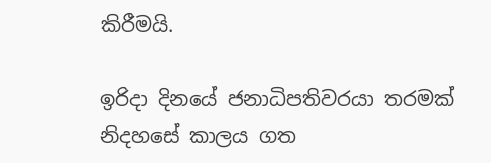කිරීමයි.

ඉරිදා දිනයේ ජනාධිපතිවරයා තරමක් නිදහසේ කාලය ගත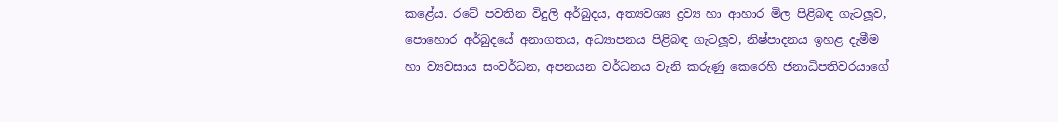කළේය. රටේ පවතින විදුලි අර්බුදය, අත්‍යවශ්‍ය ද්‍රව්‍ය හා ආහාර මිල පිළිබඳ ගැටලූව, පොහොර අර්බුදයේ අනාගතය, අධ්‍යාපනය පිළිබඳ ගැටලූව, නිෂ්පාදනය ඉහළ දැමීම හා ව්‍යවසාය සංවර්ධන, අපනයන වර්ධනය වැනි කරුණු කෙරෙහි ජනාධිපතිවරයාගේ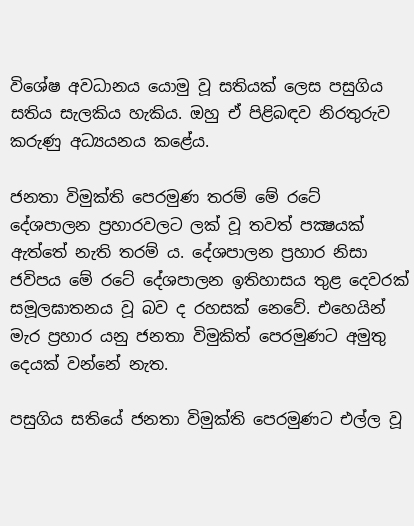විශේෂ අවධානය යොමු වූ සතියක් ලෙස පසුගිය සතිය සැලකිය හැකිය. ඔහු ඒ පිළිබඳව නිරතුරුව කරුණු අධ්‍යයනය කළේය.

ජනතා විමුක්ති පෙරමුණ තරම් මේ රටේ දේශපාලන ප්‍රහාරවලට ලක් වූ තවත් පක්‍ෂයක් ඇත්තේ නැති තරම් ය. දේශපාලන ප්‍රහාර නිසා ජවිපය මේ රටේ දේශපාලන ඉතිහාසය තුළ දෙවරක් සමූලඝාතනය වූ බව ද රහසක් නෙවේ. එහෙයින් මැර ප්‍රහාර යනු ජනතා විමුකිත් පෙරමුණට අමුතු දෙයක් වන්නේ නැත.

පසුගිය සතියේ ජනතා විමුක්ති පෙරමුණට එල්ල වූ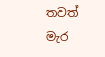තවත් මැර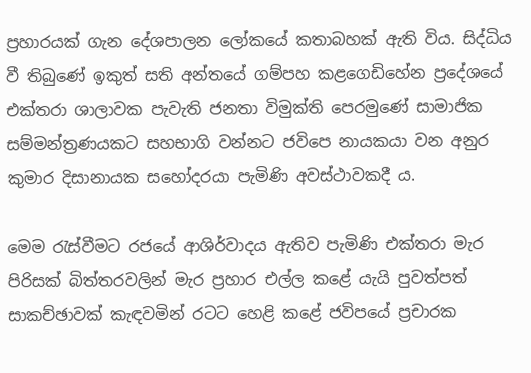ප්‍රහාරයක් ගැන දේශපාලන ලෝකයේ කතාබහක් ඇති විය. සිද්ධිය වී තිබුණේ ඉකුත් සති අන්තයේ ගම්පහ කළගෙඩිහේන ප්‍රදේශයේ එක්තරා ශාලාවක පැවැති ජනතා විමුක්ති පෙරමුණේ සාමාජික සම්මන්ත්‍රණයකට සහභාගි වන්නට ජවිපෙ නායකයා වන අනුර කුමාර දිසානායක සහෝදරයා පැමිණි අවස්ථාවකදී ය.

මෙම රැස්වීමට රජයේ ආශිර්වාදය ඇතිව පැමිණි එක්තරා මැර පිරිසක් බිත්තරවලින් මැර ප්‍රහාර එල්ල කළේ යැයි පුවත්පත් සාකච්ඡාවක් කැඳවමින් රටට හෙළි කළේ ජවිපයේ ප්‍රචාරක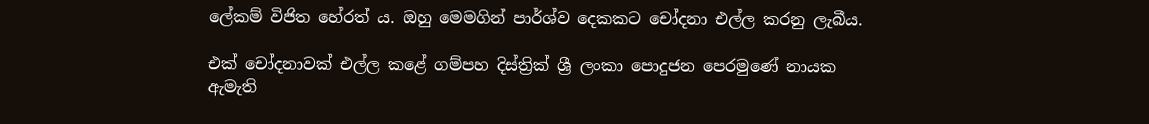ලේකම් විජිත හේරත් ය. ඔහු මෙමගින් පාර්ශ්ව දෙකකට චෝදනා එල්ල කරනු ලැබීය.

එක් චෝදනාවක් එල්ල කළේ ගම්පහ දිස්ත්‍රික් ශ්‍රී ලංකා පොදුජන පෙරමුණේ නායක ඇමැති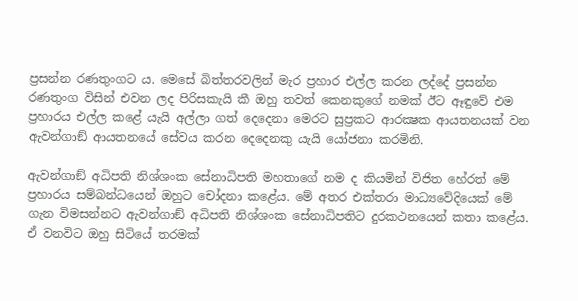ප්‍රසන්න රණතුංගට ය. මෙසේ බිත්තරවලින් මැර ප්‍රහාර එල්ල කරන ලද්දේ ප්‍රසන්න රණතුංග විසින් එවන ලද පිරිසකැයි කී ඔහු තවත් කෙනකුගේ නමක් ඊට ඈඳුවේ එම ප්‍රහාරය එල්ල කළේ යැයි අල්ලා ගත් දෙදෙනා මෙරට සුප්‍රකට ආරක්‍ෂක ආයතනයක් වන ඇවන්ගාඞ් ආයතනයේ සේවය කරන දෙදෙනකු යැයි යෝජනා කරමිනි.

ඇවන්ගාඞ් අධිපති නිශ්ශංක සේනාධිපති මහතාගේ නම ද කියමින් විජිත හේරත් මේ ප්‍රහාරය සම්බන්ධයෙන් ඔහුට චෝදනා කළේය. මේ අතර එක්තරා මාධ්‍යවේදියෙක් මේ ගැන විමසන්නට ඇවන්ගාඞ් අධිපති නිශ්ශංක සේනාධිපතිට දුරකථනයෙන් කතා කළේය. ඒ වනවිට ඔහු සිටියේ තරමක්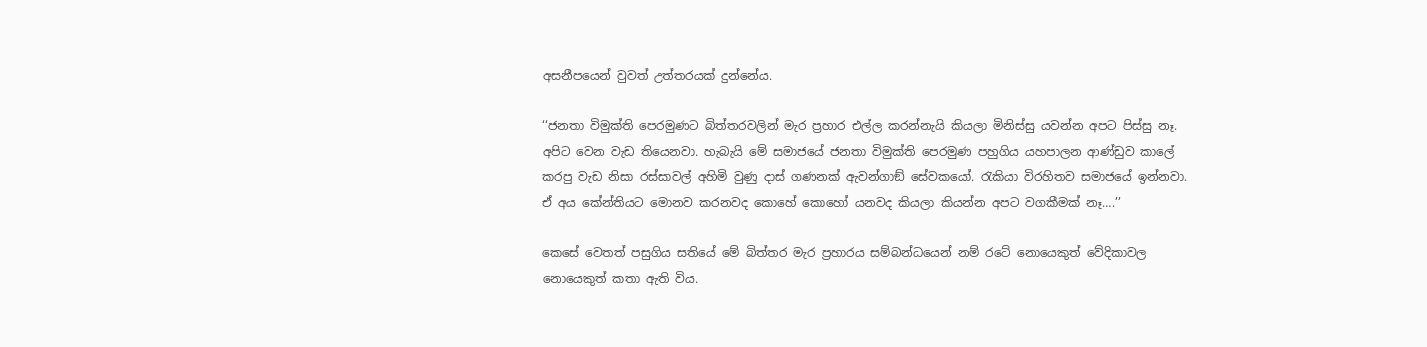අසනීපයෙන් වුවත් උත්තරයක් දුන්නේය.

‘‘ජනතා විමුක්ති පෙරමුණට බිත්තරවලින් මැර ප්‍රහාර එල්ල කරන්නැයි කියලා මිනිස්සු යවන්න අපට පිස්සු නෑ. අපිට වෙන වැඩ තියෙනවා. හැබැයි මේ සමාජයේ ජනතා විමුක්ති පෙරමුණ පහුගිය යහපාලන ආණ්ඩුව කාලේ කරපු වැඩ නිසා රස්සාවල් අහිමි වුණු දාස් ගණනක් ඇවන්ගාඞ් සේවකයෝ. රැකියා විරහිතව සමාජයේ ඉන්නවා. ඒ අය කේන්තියට මොනව කරනවද කොහේ කොහෝ යනවද කියලා කියන්න අපට වගකීමක් නෑ….’’

කෙසේ වෙතත් පසුගිය සතියේ මේ බිත්තර මැර ප්‍රහාරය සම්බන්ධයෙන් නම් රටේ නොයෙකුත් වේදිකාවල නොයෙකුත් කතා ඇති විය.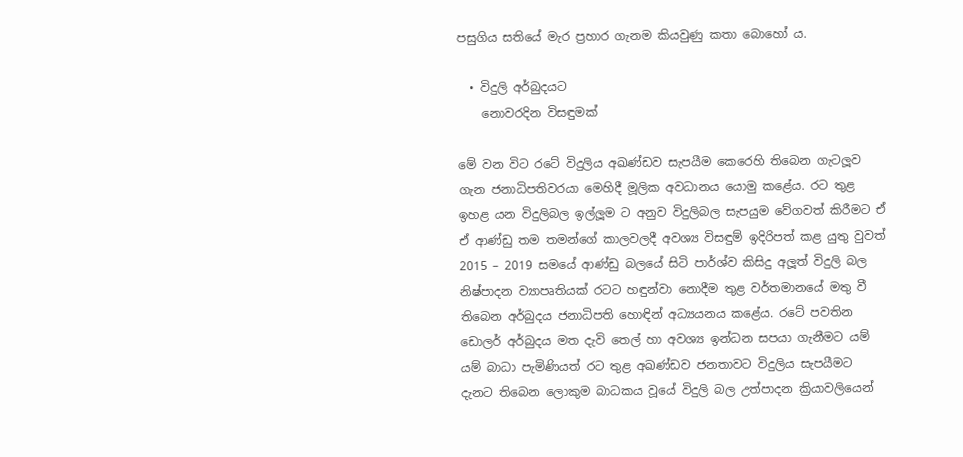පසුගිය සතියේ මැර ප්‍රහාර ගැනම කියවුණු කතා බොහෝ ය.

  • විදුලි අර්බුදයට
    නොවරදින විසඳුමක්

මේ වන විට රටේ විදුලිය අඛණ්ඩව සැපයීම කෙරෙහි තිබෙන ගැටලූව ගැන ජනාධිපතිවරයා මෙහිදී මූලික අවධානය යොමු කළේය. රට තුළ ඉහළ යන විදුලිබල ඉල්ලූම ට අනුව විදුලිබල සැපයුම වේගවත් කිරීමට ඒ ඒ ආණ්ඩු තම තමන්ගේ කාලවලදී අවශ්‍ය විසඳුම් ඉදිරිපත් කළ යුතු වුවත් 2015 – 2019 සමයේ ආණ්ඩු බලයේ සිටි පාර්ශ්ව කිසිදු අලූත් විදුලි බල නිෂ්පාදන ව්‍යාපෘතියක් රටට හඳුන්වා නොදීම තුළ වර්තමානයේ මතු වී තිබෙන අර්බුදය ජනාධිපති හොඳින් අධ්‍යයනය කළේය. රටේ පවතින ඩොලර් අර්බුදය මත දැවි තෙල් හා අවශ්‍ය ඉන්ධන සපයා ගැනීමට යම් යම් බාධා පැමිණියත් රට තුළ අඛණ්ඩව ජනතාවට විදුලිය සැපයීමට දැනට තිබෙන ලොකුම බාධකය වූයේ විදුලි බල උත්පාදන ක්‍රියාවලියෙන්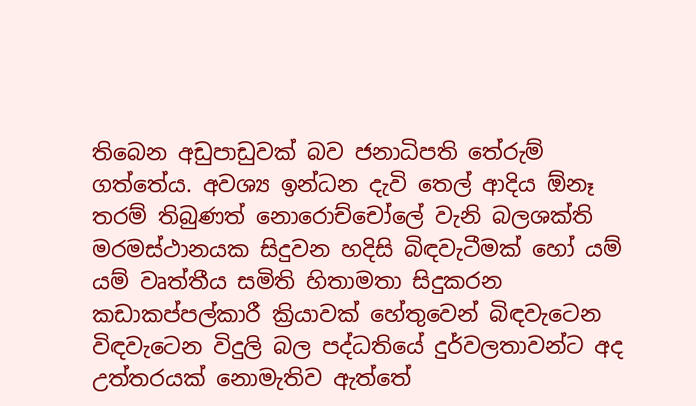තිබෙන අඩුපාඩුවක් බව ජනාධිපති තේරුම් ගත්තේය. අවශ්‍ය ඉන්ධන දැවි තෙල් ආදිය ඕනෑ තරම් තිබුණත් නොරොච්චෝලේ වැනි බලශක්ති මරමස්ථානයක සිදුවන හදිසි බිඳවැටීමක් හෝ යම් යම් වෘත්තීය සමිති හිතාමතා සිදුකරන කඩාකප්පල්කාරී ක්‍රියාවක් හේතුවෙන් බිඳවැටෙන විඳවැටෙන විදුලි බල පද්ධතියේ දුර්වලතාවන්ට අද උත්තරයක් නොමැතිව ඇත්තේ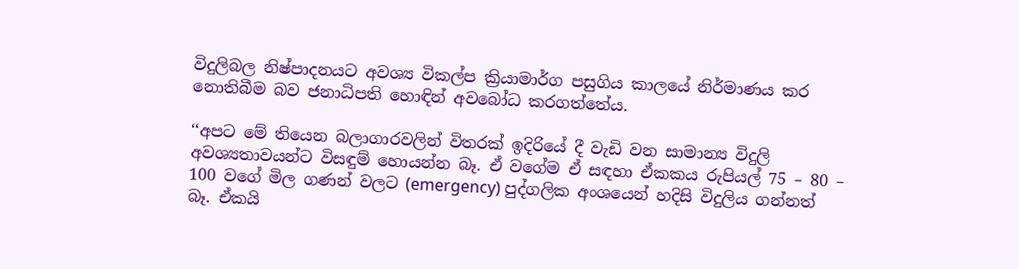විදුලිබල නිෂ්පාදනයට අවශ්‍ය විකල්ප ක්‍රියාමාර්ග පසුගිය කාලයේ නිර්මාණය කර නොතිබීම බව ජනාධිපති හොඳින් අවබෝධ කරගත්තේය.

‘‘අපට මේ තියෙන බලාගාරවලින් විතරක් ඉදිරියේ දී වැඩි වන සාමාන්‍ය විදුලි අවශ්‍යතාවයන්ට විසඳුම් හොයන්න බෑ. ඒ වගේම ඒ සඳහා ඒකකය රුපියල් 75 – 80 – 100 වගේ මිල ගණන් වලට (emergency) පුද්ගලික අංශයෙන් හදිසි විදුලිය ගන්නත් බෑ. ඒකයි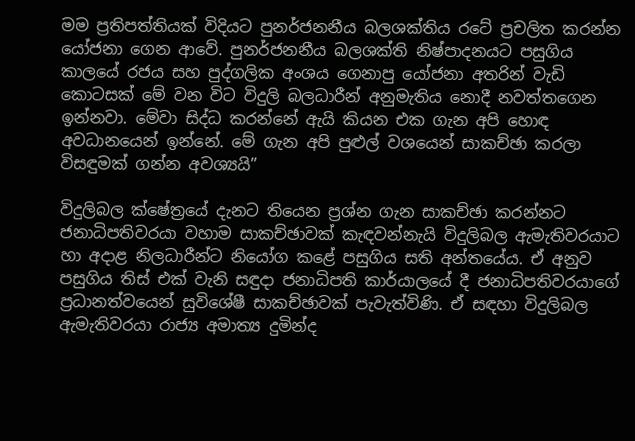මම ප්‍රතිපත්තියක් විදියට පුනර්ජනනීය බලශක්තිය රටේ ප්‍රචලිත කරන්න යෝජනා ගෙන ආවේ. පුනර්ජනනීය බලශක්ති නිෂ්පාදනයට පසුගිය කාලයේ රජය සහ පුද්ගලික අංශය ගෙනාපු යෝජනා අතරින් වැඩි කොටසක් මේ වන විට විදුලි බලධාරීන් අනුමැතිය නොදී නවත්තගෙන ඉන්නවා. මේවා සිද්ධ කරන්නේ ඇයි කියන එක ගැන අපි හොඳ අවධානයෙන් ඉන්නේ. මේ ගැන අපි පුළුල් වශයෙන් සාකච්ඡා කරලා විසඳුමක් ගන්න අවශ්‍යයි”

විදුලිබල ක්ෂේත්‍රයේ දැනට තියෙන ප්‍රශ්න ගැන සාකච්ඡා කරන්නට ජනාධිපතිවරයා වහාම සාකච්ඡාවක් කැඳවන්නැයි විදුලිබල ඇමැතිවරයාට හා අදාළ නිලධාරීන්ට නියෝග කළේ පසුගිය සති අන්තයේය. ඒ අනුව පසුගිය තිස් එක් වැනි සඳුදා ජනාධිපති කාර්යාලයේ දී ජනාධිපතිවරයාගේ ප්‍රධානත්වයෙන් සුවිශේෂී සාකච්ඡාවක් පැවැත්විණි. ඒ සඳහා විදුලිබල ඇමැතිවරයා රාජ්‍ය අමාත්‍ය දුමින්ද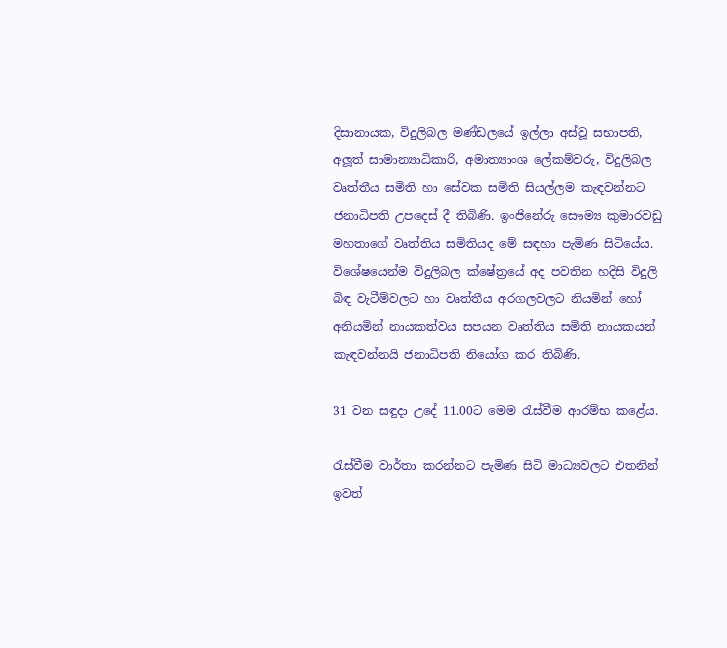දිසානායක, විදුලිබල මණ්ඩලයේ ඉල්ලා අස්වූ සභාපති, අලූත් සාමාන්‍යාධිකාරි, අමාත්‍යාංශ ලේකම්වරු, විදුලිබල වෘත්තීය සමිති හා සේවක සමිති සියල්ලම කැඳවන්නට ජනාධිපති උපදෙස් දී තිබිණි. ඉංජිනේරු සෞම්‍ය කුමාරවඩු මහතාගේ වෘත්තිය සමිතියද මේ සඳහා පැමිණ සිටියේය. විශේෂයෙන්ම විදුලිබල ක්ෂේත්‍රයේ අද පවතින හදිසි විදුලි බිඳ වැටීම්වලට හා වෘත්තීය අරගලවලට නියමින් හෝ අනියමින් නායකත්වය සපයන වෘත්තිය සමිති නායකයන් කැඳවන්නයි ජනාධිපති නියෝග කර තිබිණි.

31 වන සඳුදා උදේ 11.00ට මෙම රැස්වීම ආරම්භ කළේය.

රැස්වීම වාර්තා කරන්නට පැමිණ සිටි මාධ්‍යවලට එතනින් ඉවත්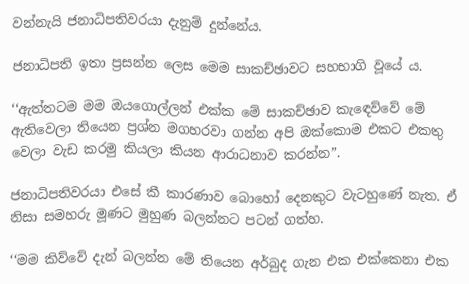වන්නැයි ජනාධිපතිවරයා දැනුම් දුන්නේය.

ජනාධිපති ඉතා ප්‍රසන්න ලෙස මෙම සාකච්ඡාවට සහභාගි වූයේ ය.

‘‘ඇත්තටම මම ඔයගොල්ලන් එක්ක මේ සාකච්ඡාව කැඳෙව්වේ මේ ඇතිවෙලා තියෙන ප්‍රශ්න මගහරවා ගන්න අපි ඔක්කොම එකට එකතු වෙලා වැඩ කරමු කියලා කියන ආරාධනාව කරන්න”.

ජනාධිපතිවරයා එසේ කී කාරණාව බොහෝ දෙනකුට වැටහුණේ නැත. ඒ නිසා සමහරු මූණට මුහුණ බලන්නට පටන් ගත්හ.

‘‘මම කිව්වේ දැන් බලන්න මේ තියෙන අර්බුද ගැන එක එක්කෙනා එක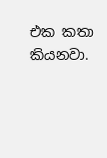එක කතා කියනවා.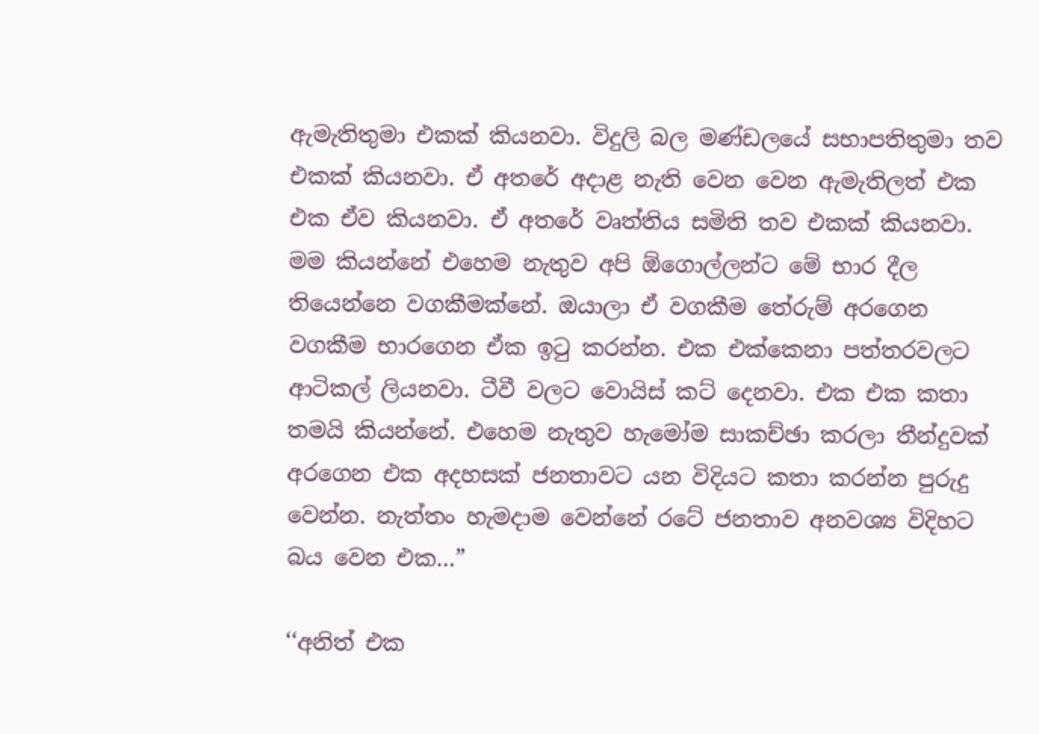ඇමැතිතුමා එකක් කියනවා. විදුලි බල මණ්ඩලයේ සභාපතිතුමා තව එකක් කියනවා. ඒ අතරේ අදාළ නැති වෙන වෙන ඇමැතිලත් එක එක ඒව කියනවා. ඒ අතරේ වෘත්තිය සමිති තව එකක් කියනවා. මම කියන්නේ එහෙම නැතුව අපි ඕගොල්ලන්ට මේ භාර දීල තියෙන්නෙ වගකීමක්නේ. ඔයාලා ඒ වගකීම තේරුම් අරගෙන වගකීම භාරගෙන ඒක ඉටු කරන්න. එක එක්කෙනා පත්තරවලට ආටිකල් ලියනවා. ටීවී වලට වොයිස් කට් දෙනවා. එක එක කතා තමයි කියන්නේ. එහෙම නැතුව හැමෝම සාකච්ඡා කරලා තීන්දුවක් අරගෙන එක අදහසක් ජනතාවට යන විදියට කතා කරන්න පුරුදු වෙන්න. නැත්තං හැමදාම වෙන්නේ රටේ ජනතාව අනවශ්‍ය විදිහට බය වෙන එක…”

‘‘අනිත් එක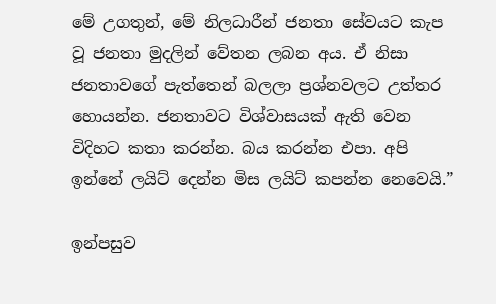මේ උගතුන්, මේ නිලධාරීන් ජනතා සේවයට කැප වූ ජනතා මුදලින් වේතන ලබන අය. ඒ නිසා ජනතාවගේ පැත්තෙන් බලලා ප්‍රශ්නවලට උත්තර හොයන්න. ජනතාවට විශ්වාසයක් ඇති වෙන විදිහට කතා කරන්න. බය කරන්න එපා. අපි ඉන්නේ ලයිට් දෙන්න මිස ලයිට් කපන්න නෙවෙයි.”

ඉන්පසුව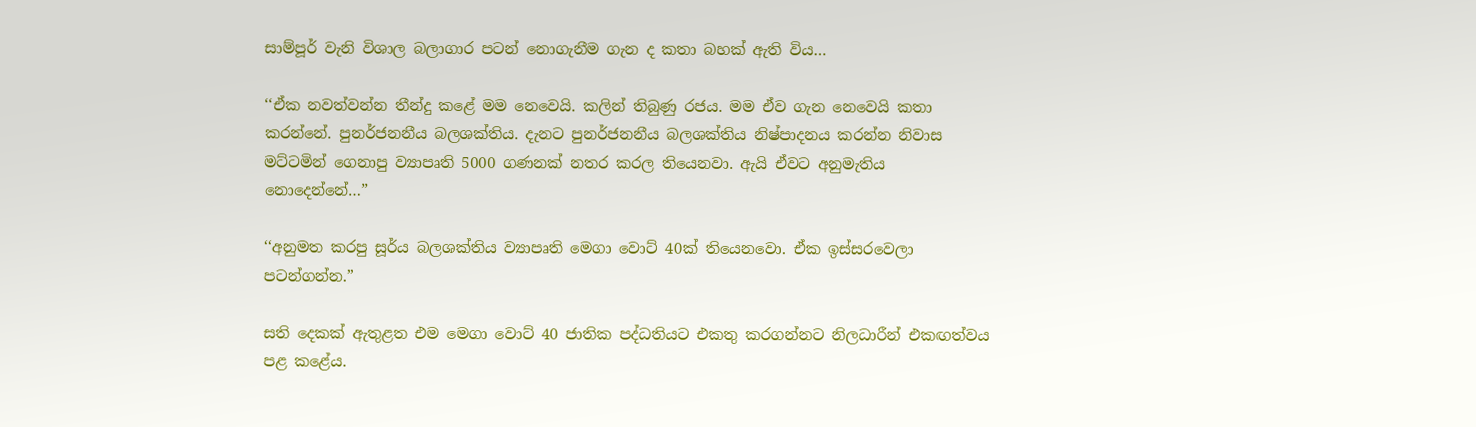සාම්පූර් වැනි විශාල බලාගාර පටන් නොගැනීම ගැන ද කතා බහක් ඇති විය…

‘‘ඒක නවත්වන්න තීන්දු කළේ මම නෙවෙයි. කලින් තිබුණු රජය. මම ඒව ගැන නෙවෙයි කතා කරන්නේ. පුනර්ජනනීය බලශක්තිය. දැනට පුනර්ජනනීය බලශක්තිය නිෂ්පාදනය කරන්න නිවාස මට්ටමින් ගෙනාපු ව්‍යාපෘති 5000 ගණනක් නතර කරල තියෙනවා. ඇයි ඒවට අනුමැතිය නොදෙන්නේ…”

‘‘අනුමත කරපු සූර්ය බලශක්තිය ව්‍යාපෘති මෙගා වොට් 40ක් තියෙනවො. ඒක ඉස්සරවෙලා පටන්ගන්න.”

සති දෙකක් ඇතුළත එම මෙගා වොට් 40 ජාතික පද්ධතියට එකතු කරගන්නට නිලධාරීන් එකඟත්වය පළ කළේය.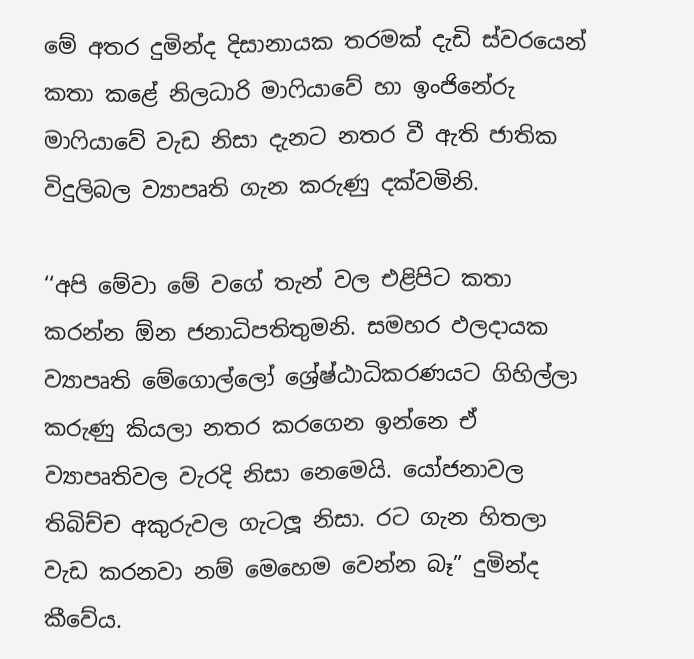මේ අතර දුමින්ද දිසානායක තරමක් දැඩි ස්වරයෙන් කතා කළේ නිලධාරි මාෆියාවේ හා ඉංජිනේරු මාෆියාවේ වැඩ නිසා දැනට නතර වී ඇති ජාතික විදුලිබල ව්‍යාපෘති ගැන කරුණු දක්වමිනි.

‘‘අපි මේවා මේ වගේ තැන් වල එළිපිට කතා කරන්න ඕන ජනාධිපතිතුමනි. සමහර ඵලදායක ව්‍යාපෘති මේගොල්ලෝ ශ්‍රේෂ්ඨාධිකරණයට ගිහිල්ලා කරුණු කියලා නතර කරගෙන ඉන්නෙ ඒ ව්‍යාපෘතිවල වැරදි නිසා නෙමෙයි. යෝජනාවල තිබිච්ච අකුරුවල ගැටලූ නිසා. රට ගැන හිතලා වැඩ කරනවා නම් මෙහෙම වෙන්න බෑ” දුමින්ද කීවේය.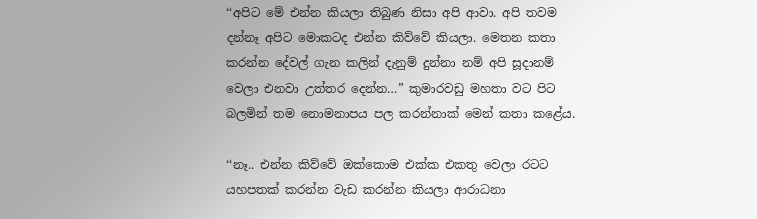‘‘අපිට මේ එන්න කියලා තිබුණ නිසා අපි ආවා. අපි තවම දන්නෑ අපිට මොකටද එන්න කිව්වේ කියලා. මෙතන කතා කරන්න දේවල් ගැන කලින් දැනුම් දුන්නා නම් අපි සූදානම් වෙලා එනවා උත්තර දෙන්න…” කුමාරවඩු මහතා වට පිට බලමින් තම නොමනාපය පල කරන්නාක් මෙන් කතා කළේය.

‘‘නෑ.. එන්න කිව්වේ ඔක්කොම එක්ක එකතු වෙලා රටට යහපතක් කරන්න වැඩ කරන්න කියලා ආරාධනා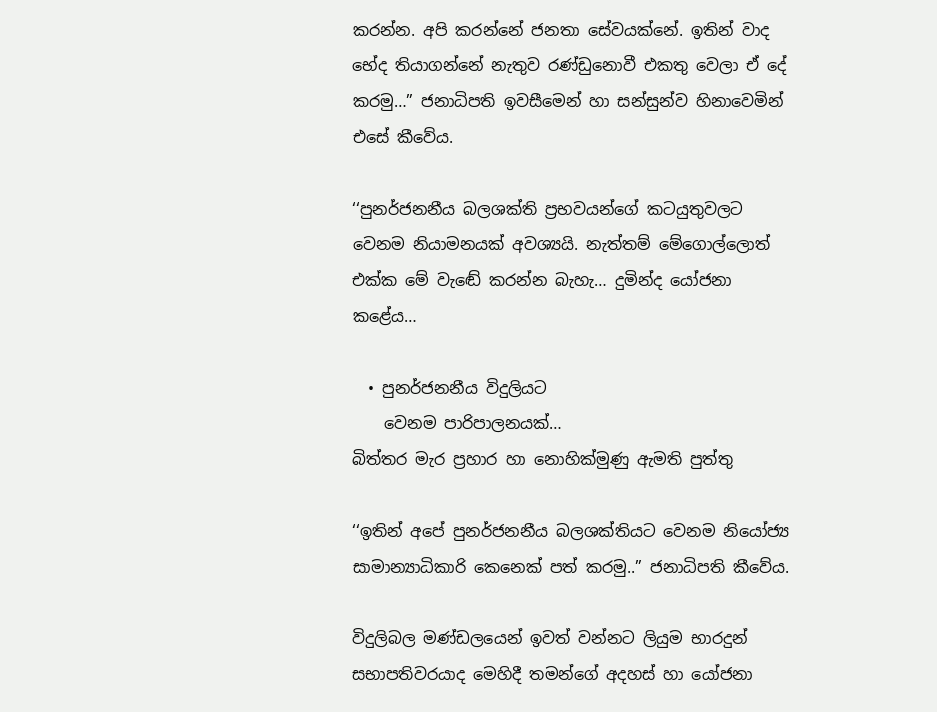කරන්න. අපි කරන්නේ ජනතා සේවයක්නේ. ඉතින් වාද භේද තියාගන්නේ නැතුව රණ්ඩුනොවී එකතු වෙලා ඒ දේ කරමු…” ජනාධිපති ඉවසීමෙන් හා සන්සුන්ව හිනාවෙමින් එසේ කීවේය.

‘‘පුනර්ජනනීය බලශක්ති ප්‍රභවයන්ගේ කටයුතුවලට වෙනම නියාමනයක් අවශ්‍යයි. නැත්තම් මේගොල්ලොත් එක්ක මේ වැඬේ කරන්න බැහැ… දුමින්ද යෝජනා කළේය…

  • පුනර්ජනනීය විදුලියට
    වෙනම පාරිපාලනයක්…
බිත්තර මැර ප්‍රහාර හා නොහික්මුණු ඇමති පුත්තු

‘‘ඉතින් අපේ පුනර්ජනනීය බලශක්තියට වෙනම නියෝජ්‍ය සාමාන්‍යාධිකාරි කෙනෙක් පත් කරමු..” ජනාධිපති කීවේය.

විදුලිබල මණ්ඩලයෙන් ඉවත් වන්නට ලියුම භාරදුන් සභාපතිවරයාද මෙහිදී තමන්ගේ අදහස් හා යෝජනා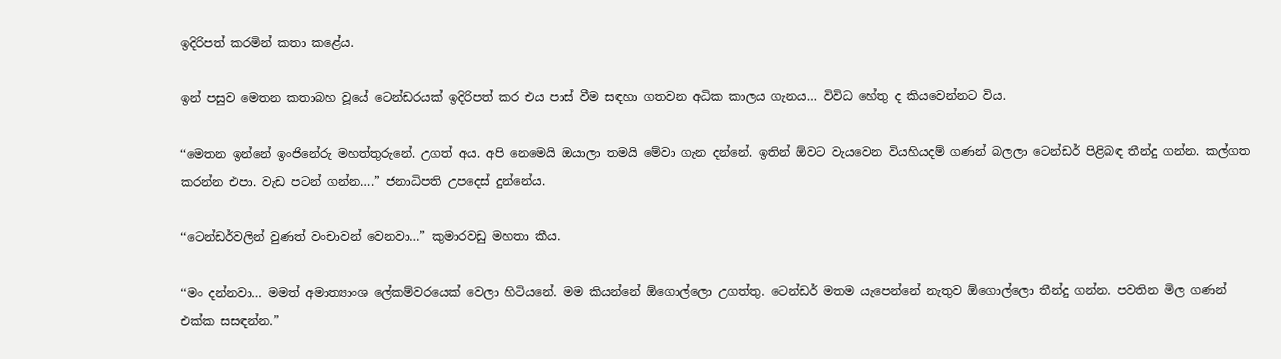ඉදිරිපත් කරමින් කතා කළේය.

ඉන් පසුව මෙතන කතාබහ වූයේ ටෙන්ඩරයක් ඉදිරිපත් කර එය පාස් වීම සඳහා ගතවන අධික කාලය ගැනය… විවිධ හේතු ද කියවෙන්නට විය.

‘‘මෙතන ඉන්නේ ඉංජිනේරු මහත්තුරුනේ. උගත් අය. අපි නෙමෙයි ඔයාලා තමයි මේවා ගැන දන්නේ. ඉතින් ඕවට වැයවෙන වියහියදම් ගණන් බලලා ටෙන්ඩර් පිළිබඳ තීන්දු ගන්න. කල්ගත කරන්න එපා. වැඩ පටන් ගන්න….” ජනාධිපති උපදෙස් දුන්නේය.

‘‘ටෙන්ඩර්වලින් වුණත් වංචාවන් වෙනවා…” කුමාරවඩු මහතා කීය.

‘‘මං දන්නවා… මමත් අමාත්‍යාංශ ලේකම්වරයෙක් වෙලා හිටියනේ. මම කියන්නේ ඕගොල්ලො උගත්තු. ටෙන්ඩර් මතම යැපෙන්නේ නැතුව ඕගොල්ලො තීන්දු ගන්න. පවතින මිල ගණන් එක්ක සසඳන්න.”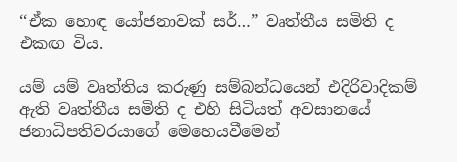‘‘ඒක හොඳ යෝජනාවක් සර්…” වෘත්තීය සමිති ද එකඟ විය.

යම් යම් වෘත්තිය කරුණු සම්බන්ධයෙන් එදිරිවාදිකම් ඇති වෘත්තීය සමිති ද එහි සිටියත් අවසානයේ ජනාධිපතිවරයාගේ මෙහෙයවීමෙන්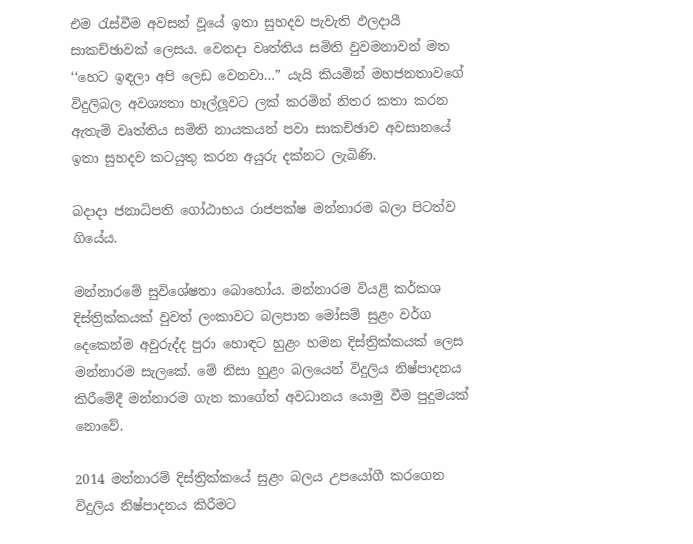එම රැස්වීම අවසන් වූයේ ඉතා සුහදව පැවැති ඵලදායී සාකච්ඡාවක් ලෙසය. වෙනදා වෘත්තිය සමිති වුවමනාවන් මත ‘‘හෙට ඉඳලා අපි ලෙඩ වෙනවා…” යැයි කියමින් මහජනතාවගේ විදුලිබල අවශ්‍යතා හෑල්ලූවට ලක් කරමින් නිතර කතා කරන ඇතැම් වෘත්තිය සමිති නායකයන් පවා සාකච්ඡාව අවසානයේ ඉතා සුහදව කටයුතු කරන අයුරු දක්නට ලැබිණි.

බදාදා ජනාධිපති ගෝඨාභය රාජපක්ෂ මන්නාරම බලා පිටත්ව ගියේය.

මන්නාරමේ සුවිශේෂතා බොහෝය. මන්නාරම වියළි කර්කශ දිස්ත්‍රික්කයක් වුවත් ලංකාවට බලපාන මෝසම් සුළං වර්ග දෙකෙන්ම අවුරුද්ද පුරා හොඳට හුළං හමන දිස්ත්‍රික්කයක් ලෙස මන්නාරම සැලකේ. මේ නිසා හුළං බලයෙන් විදුලිය නිෂ්පාදනය කිරීමේදී මන්නාරම ගැන කාගේත් අවධානය යොමු වීම පුදුමයක් නොවේ.

2014 මන්නාරම් දිස්ත්‍රික්කයේ සුළං බලය උපයෝගී කරගෙන විදුලිය නිෂ්පාදනය කිරීමට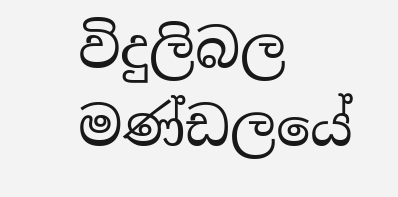විදුලිබල මණ්ඩලයේ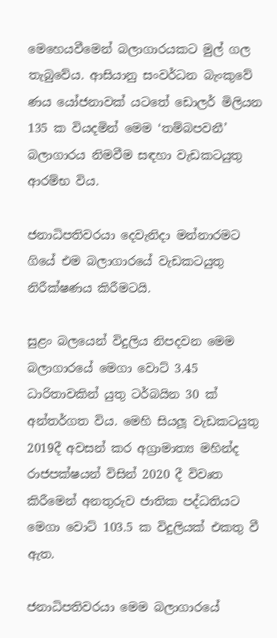මෙහෙයවීමෙන් බලාගාරයකට මුල් ගල තැබුවේය. ආසියානු සංවර්ධන බැංකුවේ ණය යෝජනාවක් යටතේ ඩොලර් මිලියන 135 ක වියදමින් මෙම ‘තම්බපවනී’ බලාගාරය නිමවීම සඳහා වැඩකටයුතු ආරම්භ විය.

ජනාධිපතිවරයා දෙවැනිදා මන්නාරමට ගියේ එම බලාගාරයේ වැඩකටයුතු නිරීක්ෂණය කිරීමටයි.

සුළං බලයෙන් විදුලිය නිපදවන මෙම බලාගාරයේ මෙගා වොට් 3.45 ධාරිතාවකින් යුතු ටර්බයින 30 ක් අන්තර්ගත විය. මෙහි සියලූ වැඩකටයුතු 2019දී අවසන් කර අග්‍රාමාත්‍ය මහින්ද රාජපක්ෂයන් විසින් 2020 දී විවෘත කිරීමෙන් අනතුරුව ජාතික පද්ධතියට මෙගා වොට් 103.5 ක විදුලියක් එකතු වී ඇත.

ජනාධිපතිවරයා මෙම බලාගාරයේ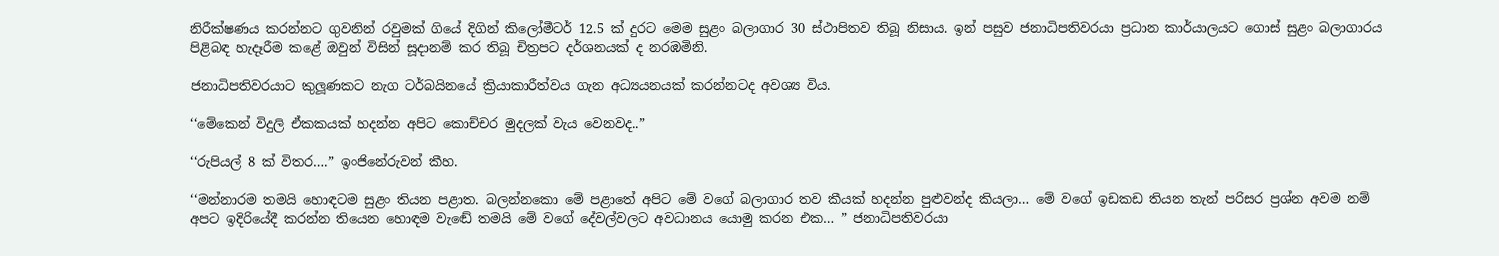නිරීක්ෂණය කරන්නට ගුවනින් රවුමක් ගියේ දිගින් කිලෝමීටර් 12.5 ක් දුරට මෙම සුළං බලාගාර 30 ස්ථාපිතව තිබූ නිසාය. ඉන් පසුව ජනාධිපතිවරයා ප්‍රධාන කාර්යාලයට ගොස් සුළං බලාගාරය පිළිබඳ හැදෑරීම කළේ ඔවුන් විසින් සූදානම් කර තිබූ චිත්‍රපට දර්ශනයක් ද නරඹමිනි.

ජනාධිපතිවරයාට කුලූණකට නැග ටර්බයිනයේ ක්‍රියාකාරීත්වය ගැන අධ්‍යයනයක් කරන්නටද අවශ්‍ය විය.

‘‘මේකෙන් විදුලි ඒකකයක් හදන්න අපිට කොච්චර මුදලක් වැය වෙනවද..”

‘‘රුපියල් 8 ක් විතර….” ඉංජිනේරුවන් කීහ.

‘‘මන්නාරම තමයි හොඳටම සුළං තියන පළාත. බලන්නකො මේ පළාතේ අපිට මේ වගේ බලාගාර තව කීයක් හදන්න පුළුවන්ද කියලා… මේ වගේ ඉඩකඩ තියන තැන් පරිසර ප්‍රශ්න අවම නම් අපට ඉදිරියේදී කරන්න තියෙන හොඳම වැඬේ තමයි මේ වගේ දේවල්වලට අවධානය යොමු කරන එක… ” ජනාධිපතිවරයා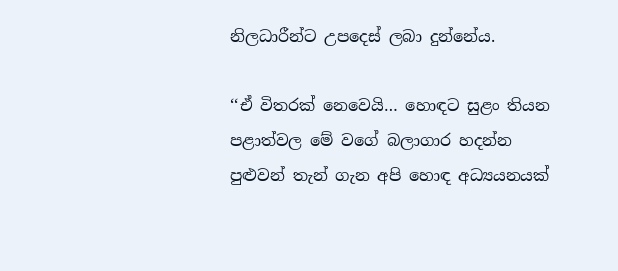නිලධාරීන්ට උපදෙස් ලබා දුන්නේය.

‘‘ඒ විතරක් නෙවෙයි… හොඳට සුළං තියන පළාත්වල මේ වගේ බලාගාර හදන්න පුළුවන් තැන් ගැන අපි හොඳ අධ්‍යයනයක්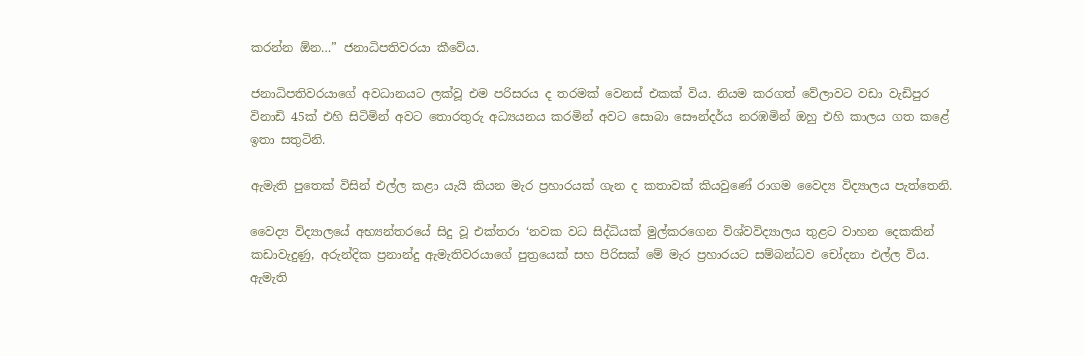කරන්න ඕන…” ජනාධිපතිවරයා කීවේය.

ජනාධිපතිවරයාගේ අවධානයට ලක්වූ එම පරිසරය ද තරමක් වෙනස් එකක් විය. නියම කරගත් වේලාවට වඩා වැඩිපුර විනාඩි 45ක් එහි සිටිමින් අවට තොරතුරු අධ්‍යයනය කරමින් අවට සොබා සෞන්දර්ය නරඹමින් ඔහු එහි කාලය ගත කළේ ඉතා සතුටිනි.

ඇමැති පුතෙක් විසින් එල්ල කළා යැයි කියන මැර ප්‍රහාරයක් ගැන ද කතාවක් කියවුණේ රාගම වෛද්‍ය විද්‍යාලය පැත්තෙනි.

වෛද්‍ය විද්‍යාලයේ අභ්‍යන්තරයේ සිදු වූ එක්තරා ‘නවක වධ සිද්ධියක් මුල්කරගෙන විශ්වවිද්‍යාලය තුළට වාහන දෙකකින් කඩාවැදුණු, අරුන්දික ප්‍රනාන්දු ඇමැතිවරයාගේ පුත්‍රයෙක් සහ පිරිසක් මේ මැර ප්‍රහාරයට සම්බන්ධව චෝදනා එල්ල විය. ඇමැති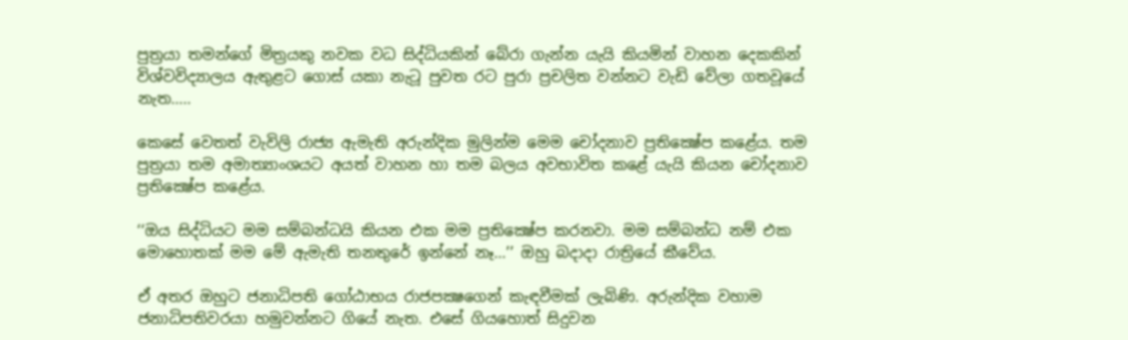පුත්‍රයා තමන්ගේ මිත්‍රයකු නවක වධ සිද්ධියකින් බේරා ගැන්න යැයි කියමින් වාහන දෙකකින් විශ්වවිද්‍යාලය ඇතුළට ගොස් යකා නැටූ පුවත රට පුරා ප්‍රචලිත වන්නට වැඩි වේලා ගතවූයේ නැත…..

කෙසේ වෙතත් වැවිලි රාජ්‍ය ඇමැති අරුන්දික මුලින්ම මෙම චෝදනාව ප්‍රතික්‍ෂේප කළේය. තම පුත්‍රයා තම අමාත්‍යාංශයට අයත් වාහන හා තම බලය අවභාවිත කළේ යැයි කියන චෝදනාව ප්‍රතික්‍ෂේප කළේය.

‘‘ඔය සිද්ධියට මම සම්බන්ධයි කියන එක මම ප්‍රතික්‍ෂේප කරනවා. මම සම්බන්ධ නම් එක මොහොතක් මම මේ ඇමැති තනතුරේ ඉන්නේ නෑ…’’ ඔහු බදාදා රාත්‍රියේ කීවේය.

ඒ අතර ඔහුට ජනාධිපති ගෝඨාභය රාජපක්‍ෂගෙන් කැඳවීමක් ලැබිණි. අරුන්දික වහාම ජනාධිපතිවරයා හමුවන්නට ගියේ නැත. එසේ ගියහොත් සිදුවන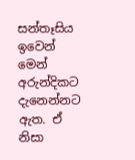සන්තෑසිය ඉවෙන් මෙන් අරුන්දිකට දැනෙන්නට ඇත. ඒ නිසා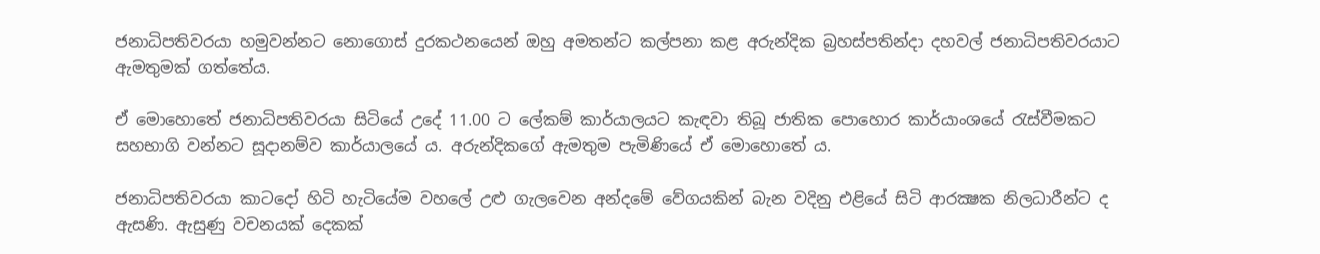ජනාධිපතිවරයා හමුවන්නට නොගොස් දුරකථනයෙන් ඔහු අමතන්ට කල්පනා කළ අරුන්දික බ්‍රහස්පතින්දා දහවල් ජනාධිපතිවරයාට ඇමතුමක් ගත්තේය.

ඒ මොහොතේ ජනාධිපතිවරයා සිටියේ උදේ 11.00 ට ලේකම් කාර්යාලයට කැඳවා තිබූ ජාතික පොහොර කාර්යාංශයේ රැස්වීමකට සහභාගි වන්නට සූදානම්ව කාර්යාලයේ ය. අරුන්දිකගේ ඇමතුම පැමිණියේ ඒ මොහොතේ ය.

ජනාධිපතිවරයා කාටදෝ හිටි හැටියේම වහලේ උළු ගැලවෙන අන්දමේ වේගයකින් බැන වදිනු එළියේ සිටි ආරක්‍ෂක නිලධාරීන්ට ද ඇසණි. ඇසුණු වචනයක් දෙකක්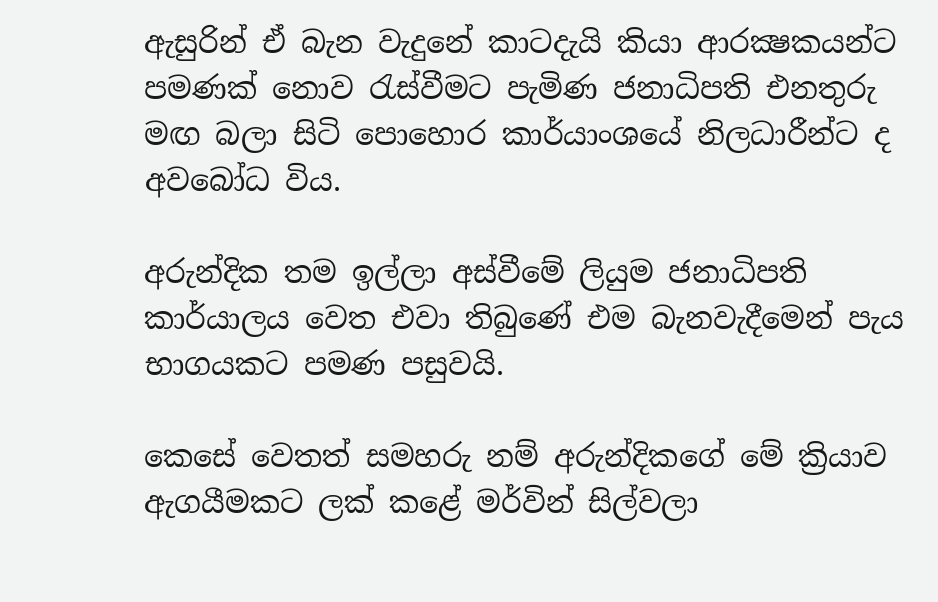ඇසුරින් ඒ බැන වැදුනේ කාටදැයි කියා ආරක්‍ෂකයන්ට පමණක් නොව රැස්වීමට පැමිණ ජනාධිපති එනතුරු මඟ බලා සිටි පොහොර කාර්යාංශයේ නිලධාරීන්ට ද අවබෝධ විය.

අරුන්දික තම ඉල්ලා අස්වීමේ ලියුම ජනාධිපති කාර්යාලය වෙත එවා තිබුණේ එම බැනවැදීමෙන් පැය භාගයකට පමණ පසුවයි.

කෙසේ වෙතත් සමහරු නම් අරුන්දිකගේ මේ ක්‍රියාව ඇගයීමකට ලක් කළේ මර්වින් සිල්වලා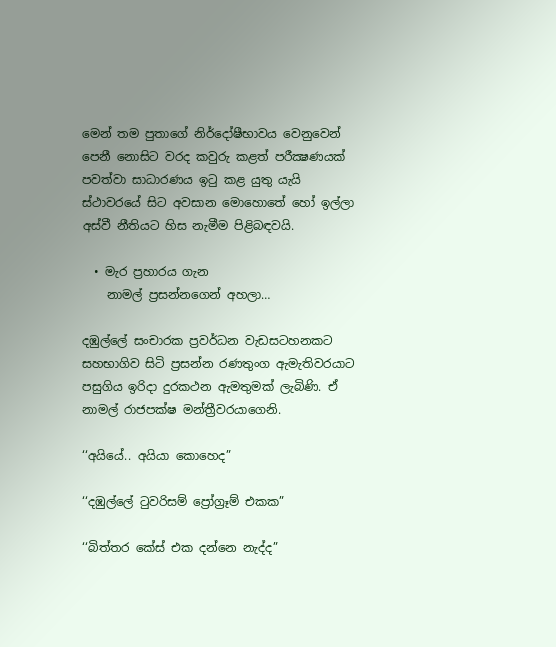මෙන් තම පුතාගේ නිර්දෝෂීභාවය වෙනුවෙන් පෙනී නොසිට වරද කවුරු කළත් පරීක්‍ෂණයක් පවත්වා සාධාරණය ඉටු කළ යුතු යැයි ස්ථාවරයේ සිට අවසාන මොහොතේ හෝ ඉල්ලා අස්වී නීතියට හිස නැමීම පිළිබඳවයි.

  • මැර ප්‍රහාරය ගැන
    නාමල් ප්‍රසන්නගෙන් අහලා…

දඹුල්ලේ සංචාරක ප්‍රවර්ධන වැඩසටහනකට සහභාගිව සිටි ප්‍රසන්න රණතුංග ඇමැතිවරයාට පසුගිය ඉරිදා දුරකථන ඇමතුමක් ලැබිණි. ඒ නාමල් රාජපක්ෂ මන්ත්‍රීවරයාගෙනි.

‘‘අයියේ.. අයියා කොහෙද”

‘‘දඹුල්ලේ ටුවරිසම් ප්‍රෝග්‍රෑම් එකක”

‘‘බිත්තර කේස් එක දන්නෙ නැද්ද”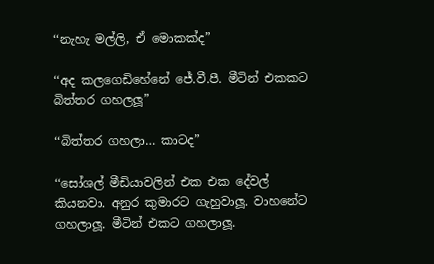‘‘නැහැ මල්ලි, ඒ මොකක්ද”

‘‘අද කලගෙඩිහේනේ ජේ.වී.පී. මීටින් එකකට බිත්තර ගහලලූ”

‘‘බිත්තර ගහලා… කාටද”

‘‘සෝශල් මීඩියාවලින් එක එක දේවල් කියනවා. අනුර කුමාරට ගැහුවාලූ. වාහනේට ගහලාලූ. මීටින් එකට ගහලාලූ.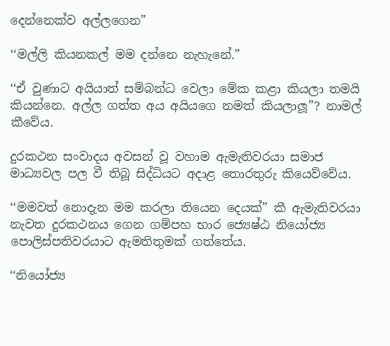දෙන්නෙක්ව අල්ලගෙන”

‘‘මල්ලි කියනකල් මම දන්නෙ නැහැනේ.”

‘‘ඒ වුණාට අයියාත් සම්බන්ධ වෙලා මේක කළා කියලා තමයි කියන්නෙ. අල්ල ගත්ත අය අයියගෙ නමත් කියලාලූ”? නාමල් කීවේය.

දුරකථන සංවාදය අවසන් වූ වහාම ඇමැතිවරයා සමාජ මාධ්‍යවල පල වී තිබූ සිද්ධියට අදාළ තොරතුරු කියෙව්වේය.

‘‘මමවත් නොදැන මම කරලා තියෙන දෙයක්” කී ඇමැතිවරයා නැවත දුරකථනය ගෙන ගම්පහ භාර ජ්‍යෙෂ්ඨ නියෝජ්‍ය පොලිස්පතිවරයාට ඇමතිතුමක් ගත්තේය.

‘‘නියෝජ්‍ය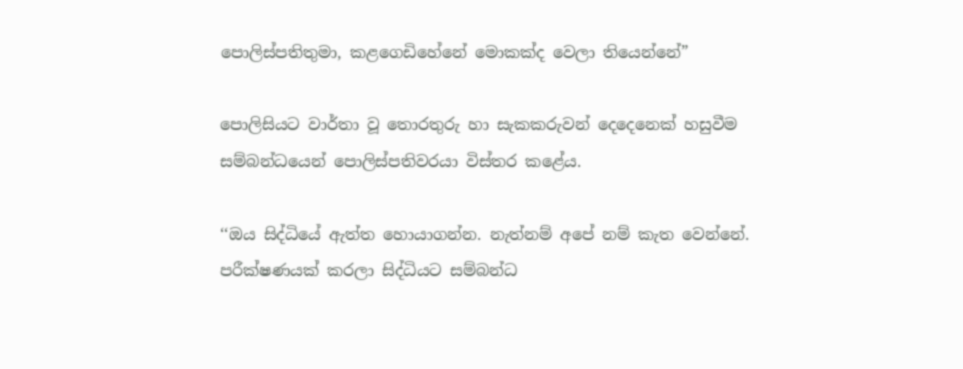පොලිස්පතිතුමා, කළගෙඩිහේනේ මොකක්ද වෙලා තියෙන්නේ”

පොලිසියට වාර්තා වූ තොරතුරු හා සැකකරුවන් දෙදෙනෙක් හසුවීම සම්බන්ධයෙන් පොලිස්පතිවරයා විස්තර කළේය.

‘‘ඔය සිද්ධියේ ඇත්ත හොයාගන්න. නැත්නම් අපේ නම් කැත වෙන්නේ. පරීක්ෂණයක් කරලා සිද්ධියට සම්බන්ධ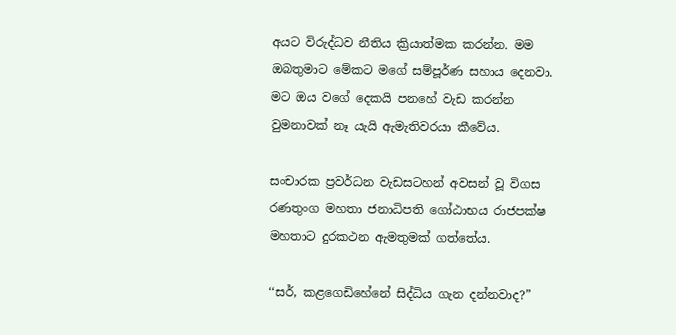අයට විරුද්ධව නීතිය ක්‍රියාත්මක කරන්න. මම ඔබතුමාට මේකට මගේ සම්පූර්ණ සහාය දෙනවා. මට ඔය වගේ දෙකයි පනහේ වැඩ කරන්න වුමනාවක් නෑ යැයි ඇමැතිවරයා කීවේය.

සංචාරක ප්‍රවර්ධන වැඩසටහන් අවසන් වූ විගස රණතුංග මහතා ජනාධිපති ගෝඨාභය රාජපක්ෂ මහතාට දුරකථන ඇමතුමක් ගත්තේය.

‘‘සර්, කළගෙඩිහේනේ සිද්ධිය ගැන දන්නවාද?”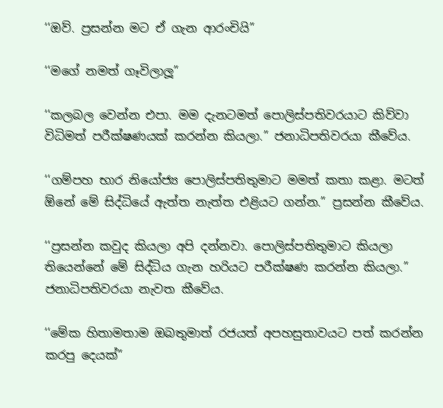‘‘ඔව්. ප්‍රසන්න මට ඒ ගැන ආරංචියි”

‘‘මගේ නමත් ගෑවිලාලූ”

‘‘කලබල වෙන්න එපා. මම දැනටමත් පොලිස්පතිවරයාට කිව්වා විධිමත් පරීක්ෂණයක් කරන්න කියලා.” ජනාධිපතිවරයා කීවේය.

‘‘ගම්පහ භාර නියෝජ්‍ය පොලිස්පතිතුමාට මමත් කතා කළා. මටත් ඕනේ මේ සිද්ධියේ ඇත්ත නැත්ත එළියට ගන්න.” ප්‍රසන්න කීවේය.

‘‘ප්‍රසන්න කවුද කියලා අපි දන්නවා. පොලිස්පතිතුමාට කියලා තියෙන්නේ මේ සිද්ධිය ගැන හරියට පරීක්ෂණ කරන්න කියලා.” ජනාධිපතිවරයා නැවත කීවේය.

‘‘මේක හිතාමතාම ඔබතුමාත් රජයත් අපහසුතාවයට පත් කරන්න කරපු දෙයක්”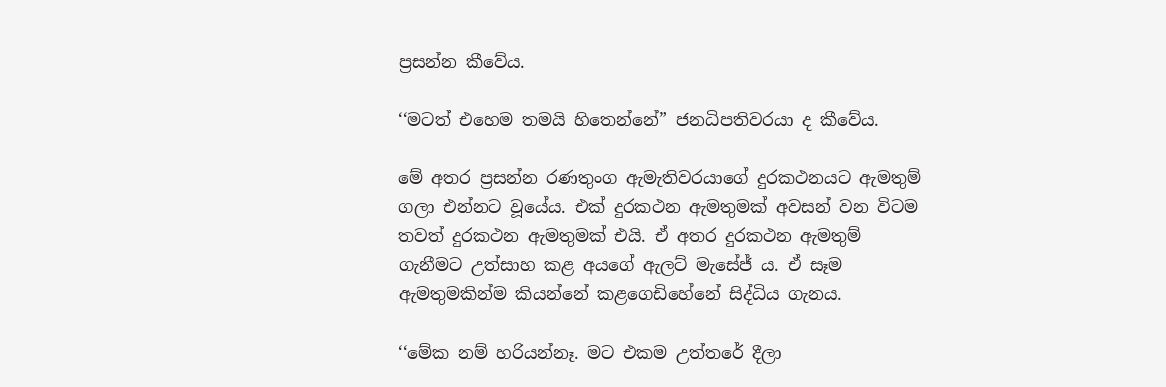ප්‍රසන්න කීවේය.

‘‘මටත් එහෙම තමයි හිතෙන්නේ” ජනධිපතිවරයා ද කීවේය.

මේ අතර ප්‍රසන්න රණතුංග ඇමැතිවරයාගේ දුරකථනයට ඇමතුම් ගලා එන්නට වූයේය. එක් දුරකථන ඇමතුමක් අවසන් වන විටම තවත් දුරකථන ඇමතුමක් එයි. ඒ අතර දුරකථන ඇමතුම් ගැනීමට උත්සාහ කළ අයගේ ඇලට් මැසේජ් ය. ඒ සෑම ඇමතුමකින්ම කියන්නේ කළගෙඩිහේනේ සිද්ධිය ගැනය.

‘‘මේක නම් හරියන්නෑ. මට එකම උත්තරේ දීලා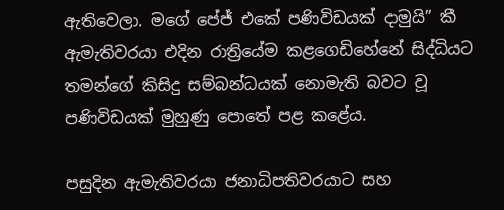ඇතිවෙලා. මගේ පේජ් එකේ පණිවිඩයක් දාමුයි” කී ඇමැතිවරයා එදින රාත්‍රියේම කළගෙඩිහේනේ සිද්ධියට තමන්ගේ කිසිදු සම්බන්ධයක් නොමැති බවට වූ පණිවිඩයක් මුහුණු පොතේ පළ කළේය.

පසුදින ඇමැතිවරයා ජනාධිපතිවරයාට සහ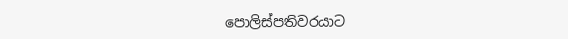පොලිස්පතිවරයාට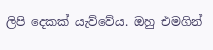ලිපි දෙකක් යැව්වේය. ඔහු එමගින්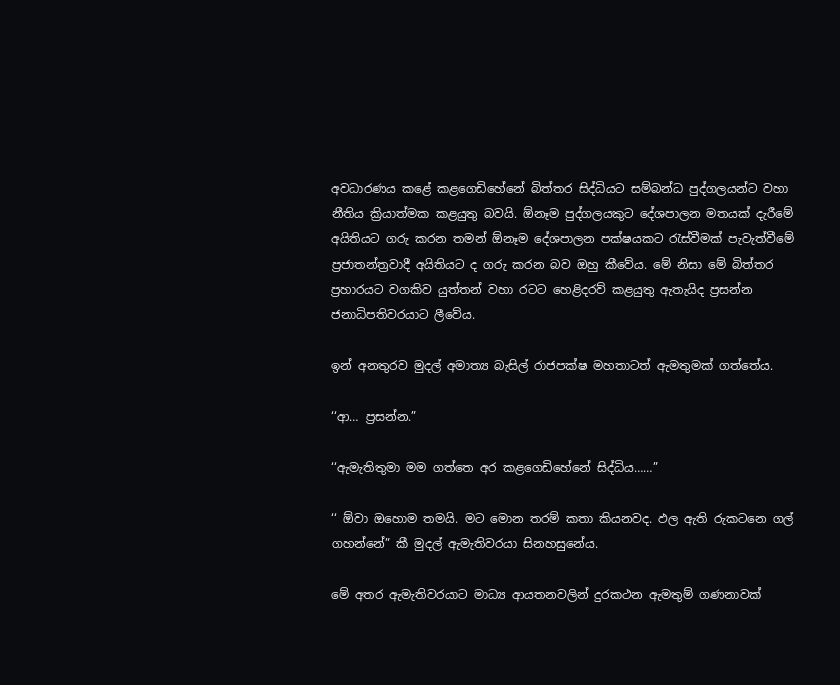අවධාරණය කළේ කළගෙඩිහේනේ බිත්තර සිද්ධියට සම්බන්ධ පුද්ගලයන්ට වහා නීතිය ක්‍රියාත්මක කළයුතු බවයි. ඕනෑම පුද්ගලයකුට දේශපාලන මතයක් දැරීමේ අයිතියට ගරු කරන තමන් ඕනෑම දේශපාලන පක්ෂයකට රැස්වීමක් පැවැත්වීමේ ප්‍රජාතන්ත්‍රවාදී අයිතියට ද ගරු කරන බව ඔහු කීවේය. මේ නිසා මේ බිත්තර ප්‍රහාරයට වගකිව යුත්තන් වහා රටට හෙළිදරව් කළයුතු ඇතැයිද ප්‍රසන්න ජනාධිපතිවරයාට ලීවේය.

ඉන් අනතුරව මුදල් අමාත්‍ය බැසිල් රාජපක්ෂ මහතාටත් ඇමතුමක් ගත්තේය.

‘‘ආ… ප්‍රසන්න.”

‘‘ඇමැතිතුමා මම ගත්තෙ අර කළගෙඩිහේනේ සිද්ධිය……”

‘‘ ඕවා ඔහොම තමයි. මට මොන තරම් කතා කියනවද. ඵල ඇති රුකටනෙ ගල් ගහන්නේ” කී මුදල් ඇමැතිවරයා සිනහසුනේය.

මේ අතර ඇමැතිවරයාට මාධ්‍ය ආයතනවලින් දුරකථන ඇමතුම් ගණනාවක්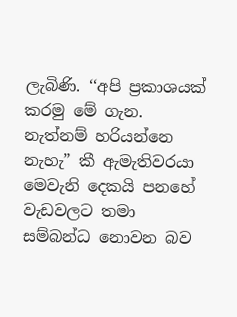ලැබිණි. ‘‘අපි ප්‍රකාශයක් කරමු මේ ගැන. නැත්නම් හරියන්නෙ නැහැ” කී ඇමැතිවරයා මෙවැනි දෙකයි පනහේ වැඩවලට තමා සම්බන්ධ නොවන බව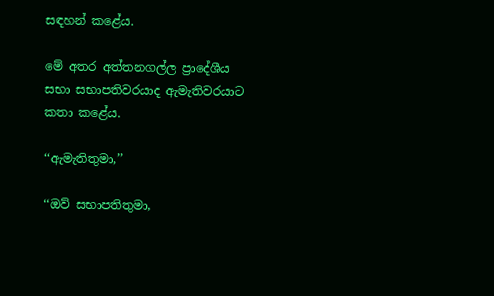සඳහන් කළේය.

මේ අතර අත්තනගල්ල ප්‍රාදේශීය සභා සභාපතිවරයාද ඇමැතිවරයාට කතා කළේය.

‘‘ඇමැතිතුමා,’’

‘‘ඔව් සභාපතිතුමා,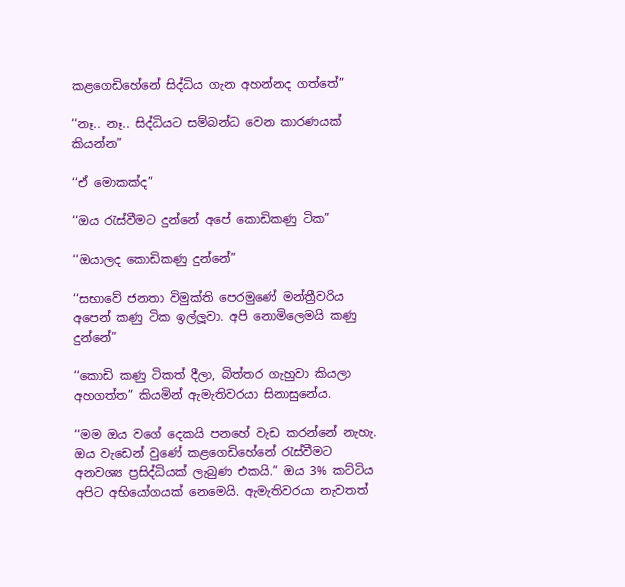කළගෙඩිහේනේ සිද්ධිය ගැන අහන්නද ගත්තේ”

‘‘නෑ.. නෑ.. සිද්ධියට සම්බන්ධ වෙන කාරණයක් කියන්න”

‘‘ඒ මොකක්ද”

‘‘ඔය රැස්වීමට දුන්නේ අපේ කොඩිකණු ටික”

‘‘ඔයාලද කොඩිකණු දුන්නේ”

‘‘සභාවේ ජනතා විමුක්ති පෙරමුණේ මන්ත්‍රීවරිය අපෙන් කණු ටික ඉල්ලූවා. අපි නොමිලෙමයි කණු දුන්නේ”

‘‘කොඩි කණු ටිකත් දීලා, බිත්තර ගැහුවා කියලා අහගත්ත” කියමින් ඇමැතිවරයා සිනාසුනේය.

‘‘මම ඔය වගේ දෙකයි පනහේ වැඩ කරන්නේ නැහැ. ඔය වැඩෙන් වුණේ කළගෙඩිහේනේ රැස්වීමට අනවශ්‍ය ප්‍රසිද්ධියක් ලැබුණ එකයි.” ඔය 3% කට්ටිය අපිට අභියෝගයක් නෙමෙයි. ඇමැතිවරයා නැවතත්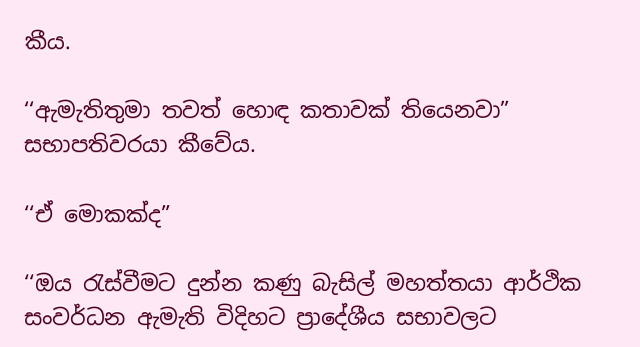කීය.

‘‘ඇමැතිතුමා තවත් හොඳ කතාවක් තියෙනවා” සභාපතිවරයා කීවේය.

‘‘ඒ මොකක්ද”

‘‘ඔය රැස්වීමට දුන්න කණු බැසිල් මහත්තයා ආර්ථික සංවර්ධන ඇමැති විදිහට ප්‍රාදේශීය සභාවලට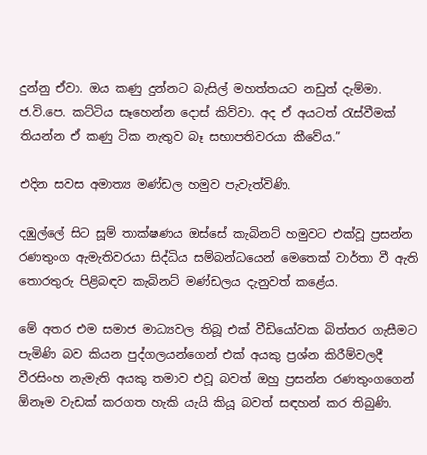දුන්නු ඒවා. ඔය කණු දුන්නට බැසිල් මහත්තයට නඩුත් දැම්මා. ජ.වි.පෙ. කට්ටිය සෑහෙන්න දොස් කිව්වා. අද ඒ අයටත් රැස්වීමක් තියන්න ඒ කණු ටික නැතුව බෑ සභාපතිවරයා කීවේය.”

එදින සවස අමාත්‍ය මණ්ඩල හමුව පැවැත්විණි.

දඹුල්ලේ සිට සූම් තාක්ෂණය ඔස්සේ කැබිනට් හමුවට එක්වූ ප්‍රසන්න රණතුංග ඇමැතිවරයා සිද්ධිය සම්බන්ධයෙන් මෙතෙක් වාර්තා වී ඇති තොරතුරු පිළිබඳව කැබිනට් මණ්ඩලය දැනුවත් කළේය.

මේ අතර එම සමාජ මාධ්‍යවල තිබූ එක් වීඩියෝවක බිත්තර ගැසීමට පැමිණි බව කියන පුද්ගලයන්ගෙන් එක් අයකු ප්‍රශ්න කිරීම්වලදී වීරසිංහ නැමැති අයකු තමාව එවූ බවත් ඔහු ප්‍රසන්න රණතුංගගෙන් ඕනෑම වැඩක් කරගත හැකි යැයි කියූ බවත් සඳහන් කර තිබුණි.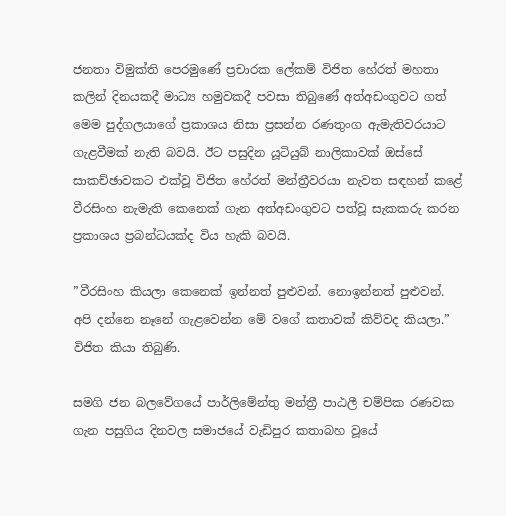ජනතා විමුක්ති පෙරමුණේ ප්‍රචාරක ලේකම් විජිත හේරත් මහතා කලින් දිනයකදී මාධ්‍ය හමුවකදී පවසා තිබුණේ අත්අඩංගුවට ගත් මෙම පුද්ගලයාගේ ප්‍රකාශය නිසා ප්‍රසන්න රණතුංග ඇමැතිවරයාට ගැළවීමක් නැති බවයි. ඊට පසුදින යූටියුබ් නාලිකාවක් ඔස්සේ සාකච්ඡාවකට එක්වූ විජිත හේරත් මන්ත්‍රීවරයා නැවත සඳහන් කළේ වීරසිංහ නැමැති කෙනෙක් ගැන අත්අඩංගුවට පත්වූ සැකකරු කරන ප්‍රකාශය ප්‍රබන්ධයක්ද විය හැකි බවයි.

”වීරසිංහ කියලා කෙනෙක් ඉන්නත් පුළුවන්. නොඉන්නත් පුළුවන්. අපි දන්නෙ නෑනේ ගැළවෙන්න මේ වගේ කතාවක් කිව්වද කියලා.” විජිත කියා තිබුණි.

සමගි ජන බලවේගයේ පාර්ලිමේන්තු මන්ත්‍රී පාඨලී චම්පික රණවක ගැන පසුගිය දිනවල සමාජයේ වැඩිපුර කතාබහ වූයේ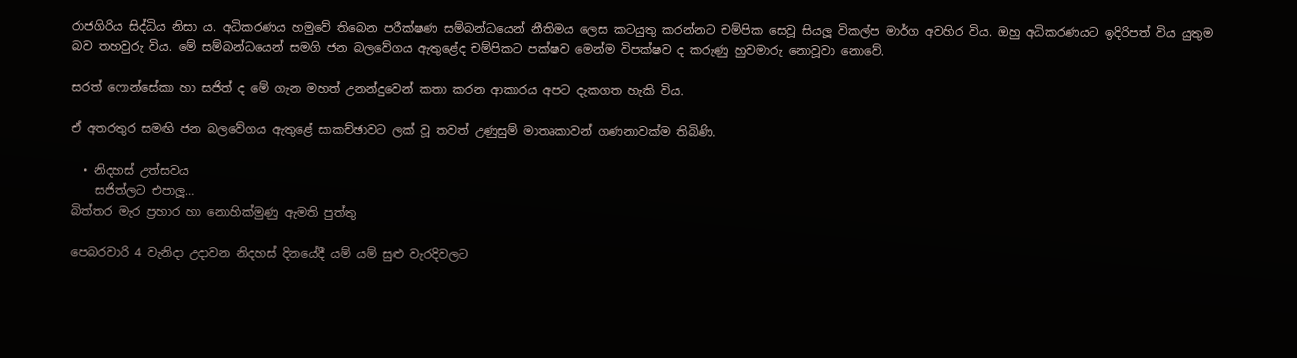රාජගිරිය සිද්ධිය නිසා ය. අධිකරණය හමුවේ තිබෙන පරීක්ෂණ සම්බන්ධයෙන් නීතිමය ලෙස කටයුතු කරන්නට චම්පික සෙවූ සියලූ විකල්ප මාර්ග අවහිර විය. ඔහු අධිකරණයට ඉදිරිපත් විය යුතුම බව තහවුරු විය. මේ සම්බන්ධයෙන් සමගි ජන බලවේගය ඇතුළේද චම්පිකට පක්ෂව මෙන්ම විපක්ෂව ද කරුණු හුවමාරු නොවූවා නොවේ.

සරත් ෆොන්සේකා හා සජිත් ද මේ ගැන මහත් උනන්දුවෙන් කතා කරන ආකාරය අපට දැකගත හැකි විය.

ඒ අතරතුර සමඟි ජන බලවේගය ඇතුළේ සාකච්ඡාවට ලක් වූ තවත් උණුසුම් මාතෘකාවන් ගණනාවක්ම තිබිණි.

  • නිදහස් උත්සවය
    සජිත්ලට එපාලූ…
බිත්තර මැර ප්‍රහාර හා නොහික්මුණු ඇමති පුත්තු

පෙබරවාරි 4 වැනිදා උදාවන නිදහස් දිනයේදී යම් යම් සුළු වැරදිවලට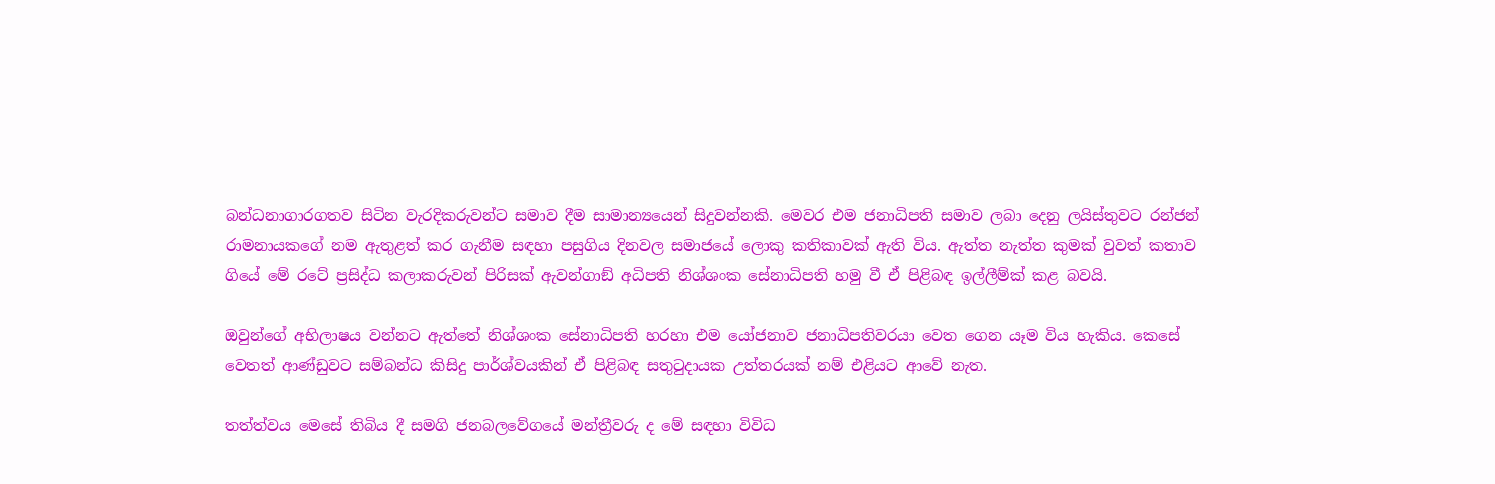බන්ධනාගාරගතව සිටින වැරදිකරුවන්ට සමාව දීම සාමාන්‍යයෙන් සිදුවන්නකි. මෙවර එම ජනාධිපති සමාව ලබා දෙනු ලයිස්තුවට රන්ජන් රාමනායකගේ නම ඇතුළත් කර ගැනීම සඳහා පසුගිය දිනවල සමාජයේ ලොකු කතිකාවක් ඇති විය. ඇත්ත නැත්ත කුමක් වුවත් කතාව ගියේ මේ රටේ ප්‍රසිද්ධ කලාකරුවන් පිරිසක් ඇවන්ගාඞ් අධිපති නිශ්ශංක සේනාධිපති හමු වී ඒ පිළිබඳ ඉල්ලීම්ක් කළ බවයි.

ඔවුන්ගේ අභිලාෂය වන්නට ඇත්තේ නිශ්ශංක සේනාධිපති හරහා එම යෝජනාව ජනාධිපතිවරයා වෙත ගෙන යෑම විය හැකිය. කෙසේ වෙතත් ආණ්ඩුවට සම්බන්ධ කිසිදු පාර්ශ්වයකින් ඒ පිළිබඳ සතුටුදායක උත්තරයක් නම් එළියට ආවේ නැත.

තත්ත්වය මෙසේ තිබිය දී සමගි ජනබලවේගයේ මන්ත්‍රීවරු ද මේ සඳහා විවිධ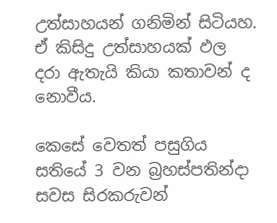උත්සාහයන් ගනිමින් සිටියහ. ඒ කිසිදු උත්සාහයක් ඵල දරා ඇතැයි කියා කතාවන් ද නොවීය.

කෙසේ වෙතත් පසුගිය සතියේ 3 වන බ්‍රහස්පතින්දා සවස සිරකරුවන්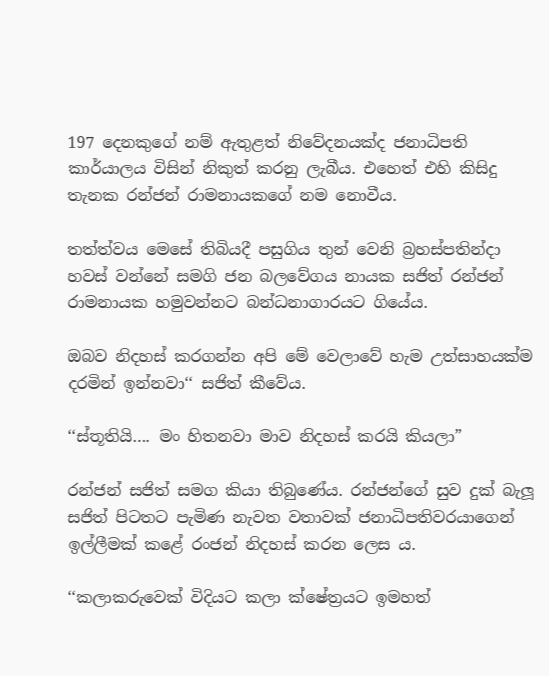197 දෙනකුගේ නම් ඇතුළත් නිවේදනයක්ද ජනාධිපති කාර්යාලය විසින් නිකුත් කරනු ලැබීය. එහෙත් එහි කිසිදු තැනක රන්ජන් රාමනායකගේ නම නොවීය.

තත්ත්වය මෙසේ තිබියදී පසුගිය තුන් වෙනි බ්‍රහස්පතින්දා හවස් වන්නේ සමගි ජන බලවේගය නායක සජිත් රන්ජන් රාමනායක හමුවන්නට බන්ධනාගාරයට ගියේය.

ඔබව නිදහස් කරගන්න අපි මේ වෙලාවේ හැම උත්සාහයක්ම දරමින් ඉන්නවා‘‘ සජිත් කීවේය.

‘‘ස්තූතියි…. මං හිතනවා මාව නිදහස් කරයි කියලා”

රන්ජන් සජිත් සමග කියා තිබුණේය. රන්ජන්ගේ සුව දුක් බැලූ සජිත් පිටතට පැමිණ නැවත වතාවක් ජනාධිපතිවරයාගෙන් ඉල්ලීමක් කළේ රංජන් නිදහස් කරන ලෙස ය.

‘‘කලාකරුවෙක් විදියට කලා ක්ෂේත්‍රයට ඉමහත්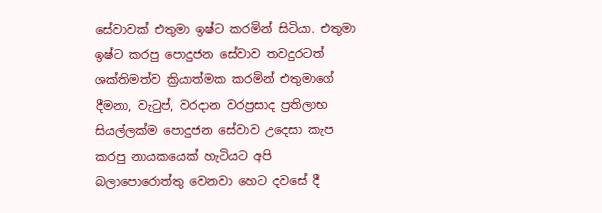සේවාවක් එතුමා ඉෂ්ට කරමින් සිටියා. එතුමා ඉෂ්ට කරපු පොදුජන සේවාව තවදුරටත් ශක්තිමත්ව ක්‍රියාත්මක කරමින් එතුමාගේ දීමනා, වැටුප්, වරදාන වරප්‍රසාද ප්‍රතිලාභ සියල්ලක්ම පොදුජන සේවාව උදෙසා කැප කරපු නායකයෙක් හැටියට අපි බලාපොරොත්තු වෙනවා හෙට දවසේ දී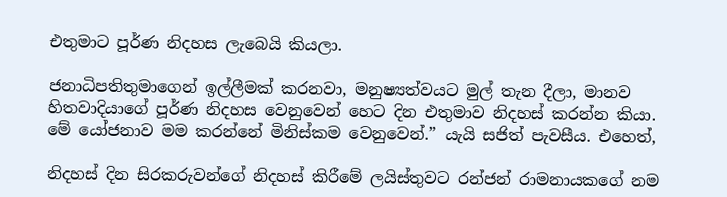එතුමාට පූර්ණ නිදහස ලැබෙයි කියලා.

ජනාධිපතිතුමාගෙන් ඉල්ලීමක් කරනවා, මනුෂ්‍යත්වයට මුල් තැන දීලා, මානව හිතවාදියාගේ පූර්ණ නිදහස වෙනුවෙන් හෙට දින එතුමාව නිදහස් කරන්න කියා. මේ යෝජනාව මම කරන්නේ මිනිස්කම වෙනුවෙන්.” යැයි සජිත් පැවසීය. එහෙත්,

නිදහස් දින සිරකරුවන්ගේ නිදහස් කිරීමේ ලයිස්තුවට රන්ජන් රාමනායකගේ නම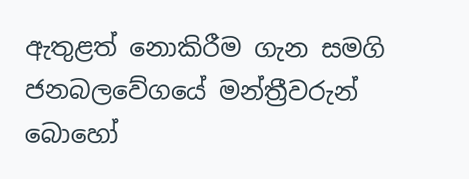ඇතුළත් නොකිරීම ගැන සමගි ජනබලවේගයේ මන්ත්‍රීවරුන් බොහෝ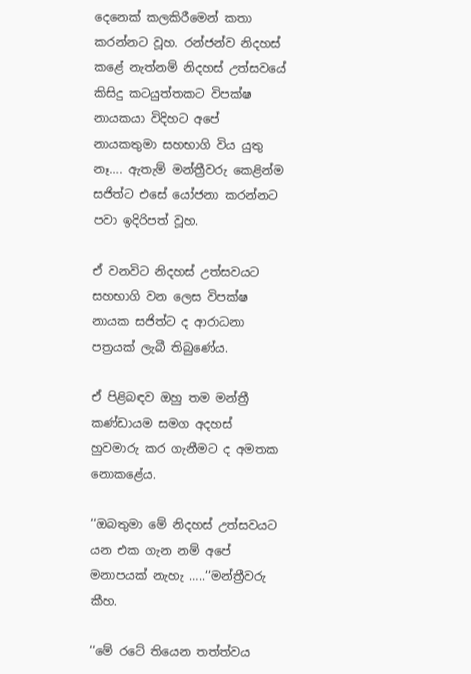දෙනෙක් කලකිරීමෙන් කතා කරන්නට වූහ. රන්ජන්ව නිදහස් කළේ නැත්නම් නිදහස් උත්සවයේ කිසිදු කටයුත්තකට විපක්ෂ නායකයා විදිහට අපේ නායකතුමා සහභාගි විය යුතු නෑ…. ඇතැම් මන්ත්‍රීවරු කෙළින්ම සජිත්ට එසේ යෝජනා කරන්නට පවා ඉදිරිපත් වූහ.

ඒ වනවිට නිදහස් උත්සවයට සහභාගි වන ලෙස විපක්ෂ නායක සජිත්ට ද ආරාධනා පත්‍රයක් ලැබී තිබුණේය.

ඒ පිළිබඳව ඔහු තම මන්ත්‍රී කණ්ඩායම සමග අදහස් හුවමාරු කර ගැනීමට ද අමතක නොකළේය.

‘‘ඔබතුමා මේ නිදහස් උත්සවයට යන එක ගැන නම් අපේ මනාපයක් නැහැ …..‘‘මන්ත්‍රීවරු කීහ.

‘‘මේ රටේ තියෙන තත්ත්වය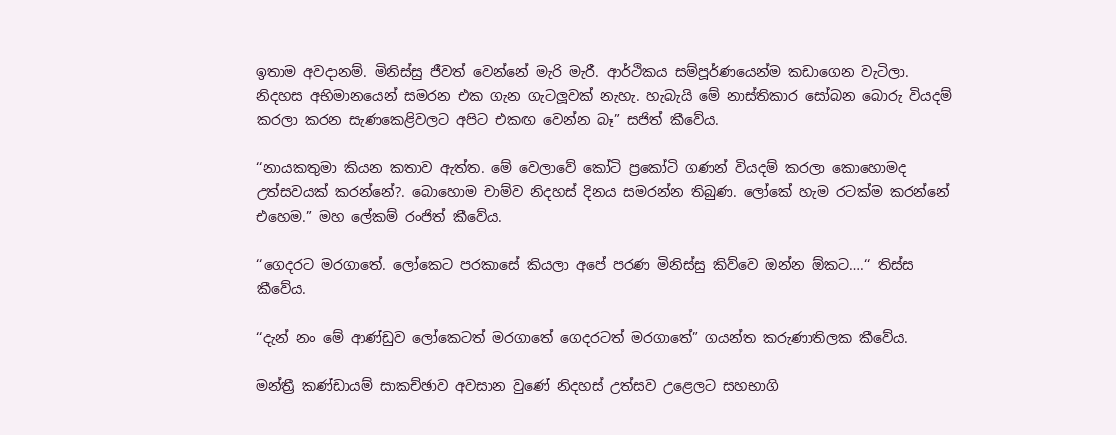ඉතාම අවදානම්. මිනිස්සු ජීවත් වෙන්නේ මැරි මැරී. ආර්ථිකය සම්පූර්ණයෙන්ම කඩාගෙන වැටිලා. නිදහස අභිමානයෙන් සමරන එක ගැන ගැටලූවක් නැහැ. හැබැයි මේ නාස්තිකාර සෝබන බොරු වියදම් කරලා කරන සැණකෙළිවලට අපිට එකඟ වෙන්න බෑ” සජිත් කීවේය.

‘‘නායකතුමා කියන කතාව ඇත්ත. මේ වෙලාවේ කෝටි ප්‍රකෝටි ගණන් වියදම් කරලා කොහොමද උත්සවයක් කරන්නේ?. බොහොම චාම්ව නිදහස් දිනය සමරන්න තිබුණ. ලෝකේ හැම රටක්ම කරන්නේ එහෙම.” මහ ලේකම් රංජිත් කීවේය.

‘‘ගෙදරට මරගාතේ. ලෝකෙට පරකාසේ කියලා අපේ පරණ මිනිස්සු කිව්වෙ ඔන්න ඕකට….‘‘ තිස්ස කීවේය.

‘‘දැන් නං මේ ආණ්ඩුව ලෝකෙටත් මරගාතේ ගෙදරටත් මරගාතේ” ගයන්ත කරුණාතිලක කීවේය.

මන්ත්‍රී කණ්ඩායම් සාකච්ඡාව අවසාන වුණේ නිදහස් උත්සව උළෙලට සහභාගි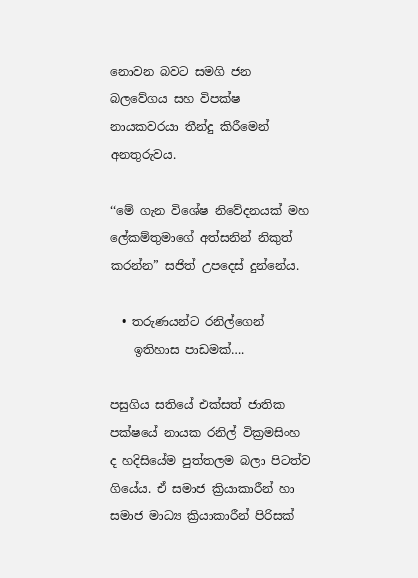නොවන බවට සමගි ජන බලවේගය සහ විපක්ෂ නායකවරයා තීන්දු කිරීමෙන් අනතුරුවය.

‘‘මේ ගැන විශේෂ නිවේදනයක් මහ ලේකම්තුමාගේ අත්සනින් නිකුත් කරන්න” සජිත් උපදෙස් දුන්නේය.

  • තරුණයන්ට රනිල්ගෙන්
    ඉතිහාස පාඩමක්….

පසුගිය සතියේ එක්සත් ජාතික පක්ෂයේ නායක රනිල් වික්‍රමසිංහ ද හදිසියේම පුත්තලම බලා පිටත්ව ගියේය. ඒ සමාජ ක්‍රියාකාරීන් හා සමාජ මාධ්‍ය ක්‍රියාකාරීන් පිරිසක්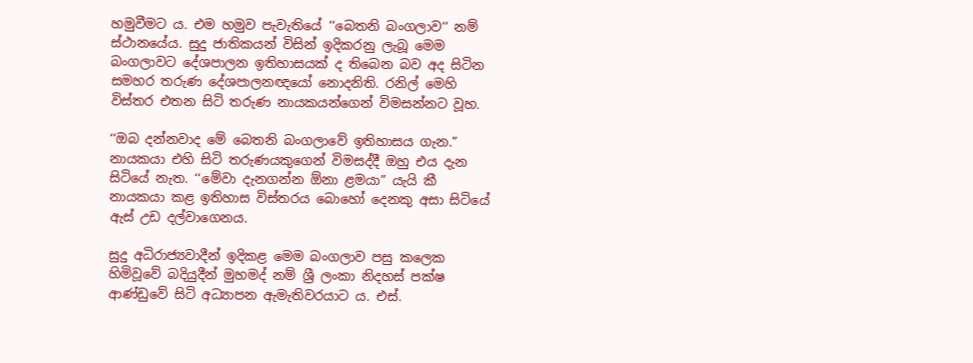හමුවීමට ය. එම හමුව පැවැතියේ ‘‘බෙතනි බංගලාව‘‘ නම් ස්ථානයේය. සුදු ජාතිකයන් විසින් ඉදිකරනු ලැබූ මෙම බංගලාවට දේශපාලන ඉතිහාසයක් ද තිබෙන බව අද සිටින සමහර තරුණ දේශපාලනඥයෝ නොදනිති. රනිල් මෙහි විස්තර එතන සිටි තරුණ නායකයන්ගෙන් විමසන්නට වූහ.

‘‘ඔබ දන්නවාද මේ බෙතනි බංගලාවේ ඉතිහාසය ගැන.” නායකයා එහි සිටි තරුණයකුගෙන් විමසද්දී ඔහු එය දැන සිටියේ නැත. ‘‘මේවා දැනගන්න ඕනා ළමයා” යැයි කී නායකයා කළ ඉතිහාස විස්තරය බොහෝ දෙනකු අසා සිටියේ ඇස් උඩ දල්වාගෙනය.

සුදු අධිරාජ්‍යවාදීන් ඉදිකළ මෙම බංගලාව පසු කලෙක හිමිවූවේ බදියුදීන් මුහමද් නම් ශ්‍රී ලංකා නිදහස් පක්ෂ ආණ්ඩුවේ සිටි අධ්‍යාපන ඇමැතිවරයාට ය. එස්.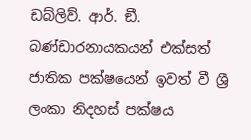ඩබ්ලිව්. ආර්. ඞී. බණ්ඩාරනායකයන් එක්සත් ජාතික පක්ෂයෙන් ඉවත් වී ශ්‍රී ලංකා නිදහස් පක්ෂය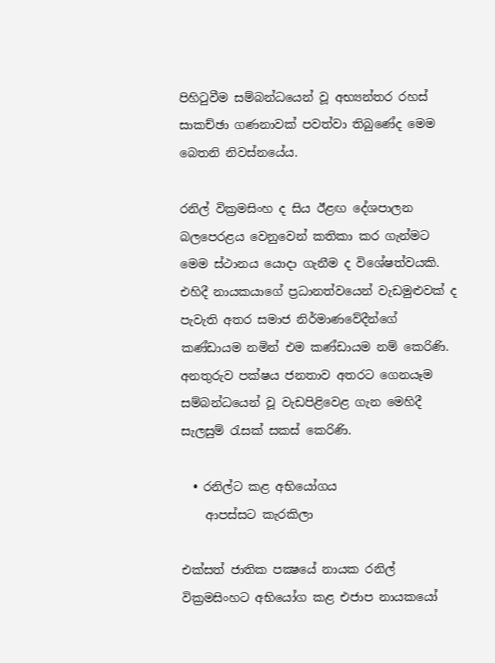පිහිටුවීම සම්බන්ධයෙන් වූ අභ්‍යන්තර රහස් සාකච්ඡා ගණනාවක් පවත්වා තිබුණේද මෙම බෙතනි නිවස්නයේය.

රනිල් වික්‍රමසිංහ ද සිය ඊළඟ දේශපාලන බලපෙරළය වෙනුවෙන් කතිකා කර ගැන්මට මෙම ස්ථානය යොදා ගැනීම ද විශේෂත්වයකි. එහිදී නායකයාගේ ප්‍රධානත්වයෙන් වැඩමුළුවක් ද පැවැති අතර සමාජ නිර්මාණවේදීන්ගේ කණ්ඩායම නමින් එම කණ්ඩායම නම් කෙරිණි. අනතුරුව පක්ෂය ජනතාව අතරට ගෙනයෑම සම්බන්ධයෙන් වූ වැඩපිළිවෙළ ගැන මෙහිදී සැලසුම් රැසක් සකස් කෙරිණි.

  • රනිල්ට කළ අභියෝගය
    ආපස්සට කැරකිලා

එක්සත් ජාතික පක්‍ෂයේ නායක රනිල් වික්‍රමසිංහට අභියෝග කළ එජාප නායකයෝ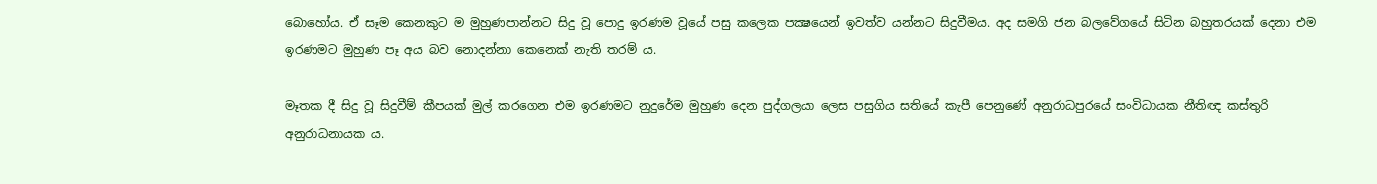බොහෝය. ඒ සෑම කෙනකුට ම මුහුණපාන්නට සිදු වූ පොදු ඉරණම වූයේ පසු කලෙක පක්‍ෂයෙන් ඉවත්ව යන්නට සිදුවීමය. අද සමගි ජන බලවේගයේ සිටින බහුතරයක් දෙනා එම ඉරණමට මුහුණ පෑ අය බව නොදන්නා කෙනෙක් නැති තරම් ය.

මෑතක දී සිදු වූ සිදුවීම් කීපයක් මුල් කරගෙන එම ඉරණමට නුදුරේම මුහුණ දෙන පුද්ගලයා ලෙස පසුගිය සතියේ කැපී පෙනුණේ අනුරාධපුරයේ සංවිධායක නීතිඥ කස්තුරි අනුරාධනායක ය.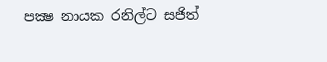පක්‍ෂ නායක රනිල්ට සජිත්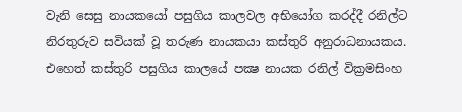වැනි සෙසු නායකයෝ පසුගිය කාලවල අභියෝග කරද්දී රනිල්ට නිරතුරුව සවියක් වූ තරුණ නායකයා කස්තුරි අනුරාධනායකය. එහෙත් කස්තුරි පසුගිය කාලයේ පක්‍ෂ නායක රනිල් වික්‍රමසිංහ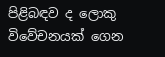පිළිබඳව ද ලොකු විවේචනයක් ගෙන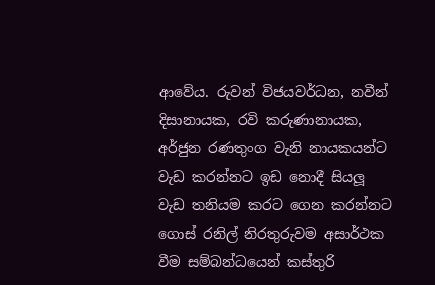ආවේය. රුවන් විජයවර්ධන, නවීන් දිසානායක, රවි කරුණානායක, අර්ජුන රණතුංග වැනි නායකයන්ට වැඩ කරන්නට ඉඩ නොදී සියලූ වැඩ තනියම කරට ගෙන කරන්නට ගොස් රනිල් නිරතුරුවම අසාර්ථක වීම සම්බන්ධයෙන් කස්තුරි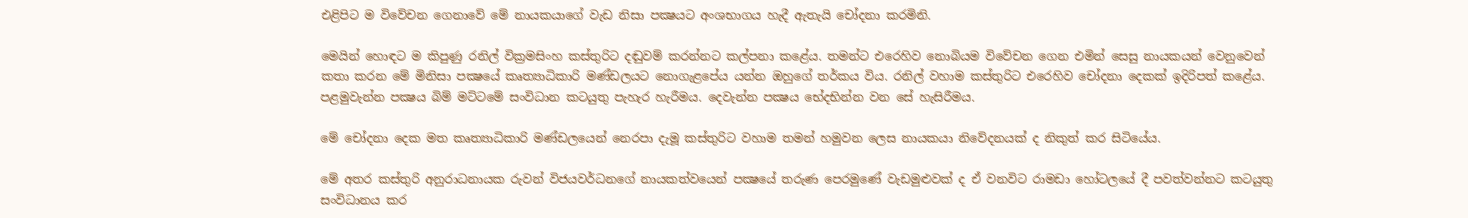එළිපිට ම විවේචන ගෙනාවේ මේ නායකයාගේ වැඩ නිසා පක්‍ෂයට අංශභාගය හැදී ඇතැයි චෝදනා කරමිනි.

මෙයින් හොඳට ම කිපුණු රනිල් වික්‍රමසිංහ කස්තුරිට දඬුවම් කරන්නට කල්පනා කළේය. තමන්ට එරෙහිව නොබියම විවේචන ගෙන එමින් සෙසු නායකයන් වෙනුවෙන් කතා කරන මේ මිනිසා පක්‍ෂයේ කෘත්‍යාධිකාරි මණ්ඩලයට නොගැළපේය යන්න ඔහුගේ තර්කය විය. රනිල් වහාම කස්තුරිට එරෙහිව චෝදනා දෙකක් ඉදිරිපත් කළේය. පළමුවැන්න පක්‍ෂය බිම් මට්ටමේ සංවිධාන කටයුතු පැහැර හැරීමය. දෙවැන්න පක්‍ෂය භේදභින්න වන සේ හැසිරීමය.

මේ චෝදනා දෙක මත කෘත්‍යාධිකාරි මණ්ඩලයෙන් නෙරපා දැමූ කස්තුරිට වහාම තමන් හමුවන ලෙස නායකයා නිවේදනයක් ද නිකුත් කර සිටියේය.

මේ අතර කස්තුරි අනුරාධනායක රුවන් විජයවර්ධනගේ නායකත්වයෙන් පක්‍ෂයේ තරුණ පෙරමුණේ වැඩමුළුවක් ද ඒ වනවිට රාමඩා හෝටලයේ දී පවත්වන්නට කටයුතු සංවිධානය කර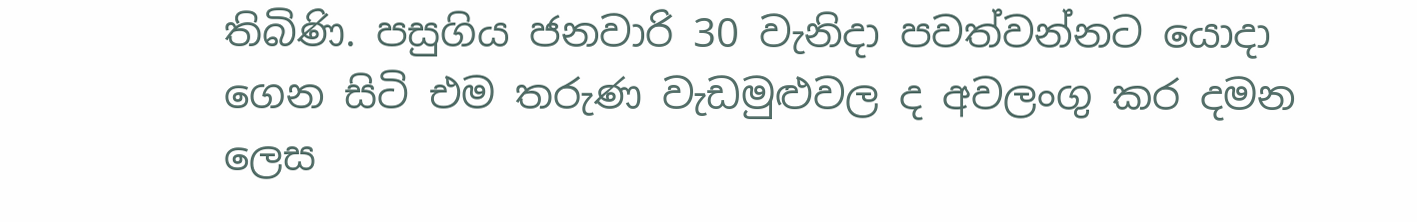තිබිණි. පසුගිය ජනවාරි 30 වැනිදා පවත්වන්නට යොදා ගෙන සිටි එම තරුණ වැඩමුළුවල ද අවලංගු කර දමන ලෙස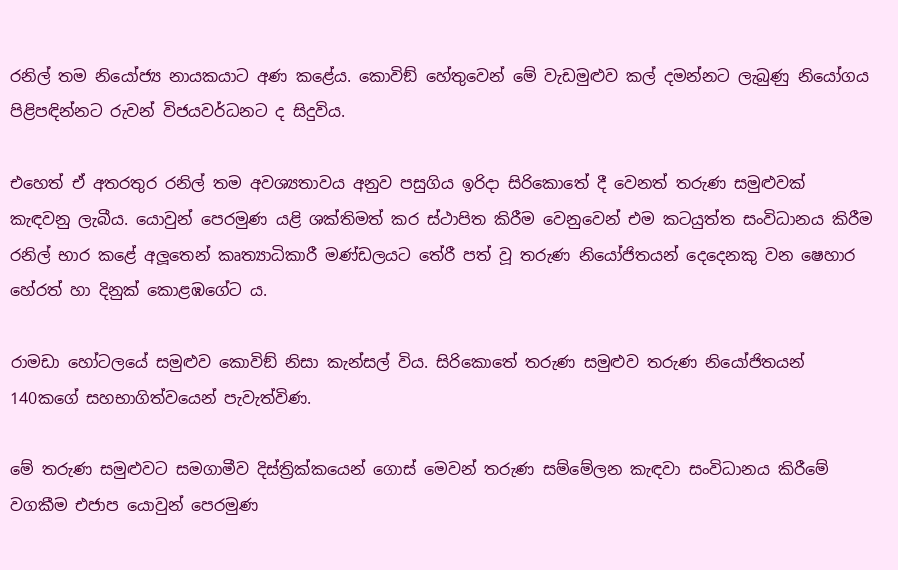රනිල් තම නියෝජ්‍ය නායකයාට අණ කළේය. කොවිඞ් හේතුවෙන් මේ වැඩමුළුව කල් දමන්නට ලැබුණු නියෝගය පිළිපඳින්නට රුවන් විජයවර්ධනට ද සිදුවිය.

එහෙත් ඒ අතරතුර රනිල් තම අවශ්‍යතාවය අනුව පසුගිය ඉරිදා සිරිකොතේ දී වෙනත් තරුණ සමුළුවක් කැඳවනු ලැබීය. යොවුන් පෙරමුණ යළි ශක්තිමත් කර ස්ථාපිත කිරීම වෙනුවෙන් එම කටයුත්ත සංවිධානය කිරීම රනිල් භාර කළේ අලූතෙන් කෘත්‍යාධිකාරී මණ්ඩලයට තේරී පත් වූ තරුණ නියෝජිතයන් දෙදෙනකු වන ෂෙහාර හේරත් හා දිනුක් කොළඹගේට ය.

රාමඩා හෝටලයේ සමුළුව කොවිඞ් නිසා කැන්සල් විය. සිරිකොතේ තරුණ සමුළුව තරුණ නියෝජිතයන් 140කගේ සහභාගිත්වයෙන් පැවැත්විණ.

මේ තරුණ සමුළුවට සමගාමීව දිස්ත්‍රික්කයෙන් ගොස් මෙවන් තරුණ සම්මේලන කැඳවා සංවිධානය කිරීමේ වගකීම එජාප යොවුන් පෙරමුණ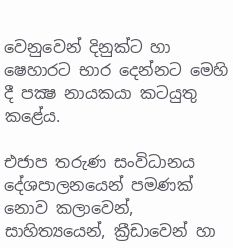වෙනුවෙන් දිනුක්ට හා ෂෙහාරට භාර දෙන්නට මෙහි දී පක්‍ෂ නායකයා කටයුතු කළේය.

එජාප තරුණ සංවිධානය දේශපාලනයෙන් පමණක් නොව කලාවෙන්, සාහිත්‍යයෙන්, ක්‍රීඩාවෙන් හා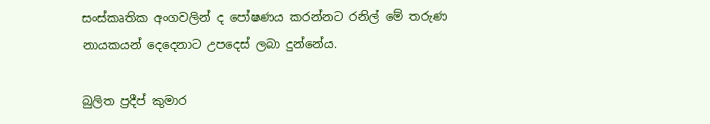සංස්කෘතික අංගවලින් ද පෝෂණය කරන්නට රනිල් මේ තරුණ නායකයන් දෙදෙනාට උපදෙස් ලබා දුන්නේය.

බුලිත ප්‍රදීප් කුමාර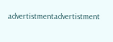advertistmentadvertistment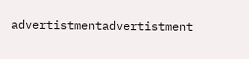advertistmentadvertistment